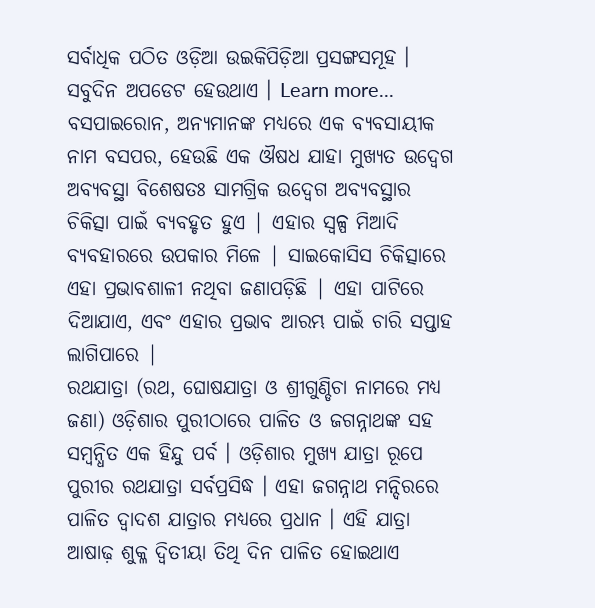ସର୍ବାଧିକ ପଠିତ ଓଡ଼ିଆ ଉଇକିପିଡ଼ିଆ ପ୍ରସଙ୍ଗସମୂହ । ସବୁଦିନ ଅପଡେଟ ହେଉଥାଏ । Learn more...
ବସପାଇରୋନ, ଅନ୍ୟମାନଙ୍କ ମଧ୍ୟରେ ଏକ ବ୍ୟବସାୟୀକ ନାମ ବସପର, ହେଉଛି ଏକ ଔଷଧ ଯାହା ମୁଖ୍ୟତ ଉଦ୍ବେଗ ଅବ୍ୟବସ୍ଥା ବିଶେଷତଃ ସାମଗ୍ରିକ ଉଦ୍ବେଗ ଅବ୍ୟବସ୍ଥାର ଚିକିତ୍ସା ପାଇଁ ବ୍ୟବହୃତ ହୁଏ | ଏହାର ସ୍ୱଳ୍ପ ମିଆଦି ବ୍ୟବହାରରେ ଉପକାର ମିଳେ | ସାଇକୋସିସ ଚିକିତ୍ସାରେ ଏହା ପ୍ରଭାବଶାଳୀ ନଥିବା ଜଣାପଡ଼ିଛି | ଏହା ପାଟିରେ ଦିଆଯାଏ, ଏବଂ ଏହାର ପ୍ରଭାବ ଆରମ୍ଭ ପାଇଁ ଚାରି ସପ୍ତାହ ଲାଗିପାରେ |
ରଥଯାତ୍ରା (ରଥ, ଘୋଷଯାତ୍ରା ଓ ଶ୍ରୀଗୁଣ୍ଡିଚା ନାମରେ ମଧ୍ୟ ଜଣା) ଓଡ଼ିଶାର ପୁରୀଠାରେ ପାଳିତ ଓ ଜଗନ୍ନାଥଙ୍କ ସହ ସମ୍ବନ୍ଧିତ ଏକ ହିନ୍ଦୁ ପର୍ବ । ଓଡ଼ିଶାର ମୁଖ୍ୟ ଯାତ୍ରା ରୂପେ ପୁରୀର ରଥଯାତ୍ରା ସର୍ବପ୍ରସିଦ୍ଧ । ଏହା ଜଗନ୍ନାଥ ମନ୍ଦିରରେ ପାଳିତ ଦ୍ୱାଦଶ ଯାତ୍ରାର ମଧ୍ୟରେ ପ୍ରଧାନ । ଏହି ଯାତ୍ରା ଆଷାଢ଼ ଶୁକ୍ଳ ଦ୍ୱିତୀୟା ତିଥି ଦିନ ପାଳିତ ହୋଇଥାଏ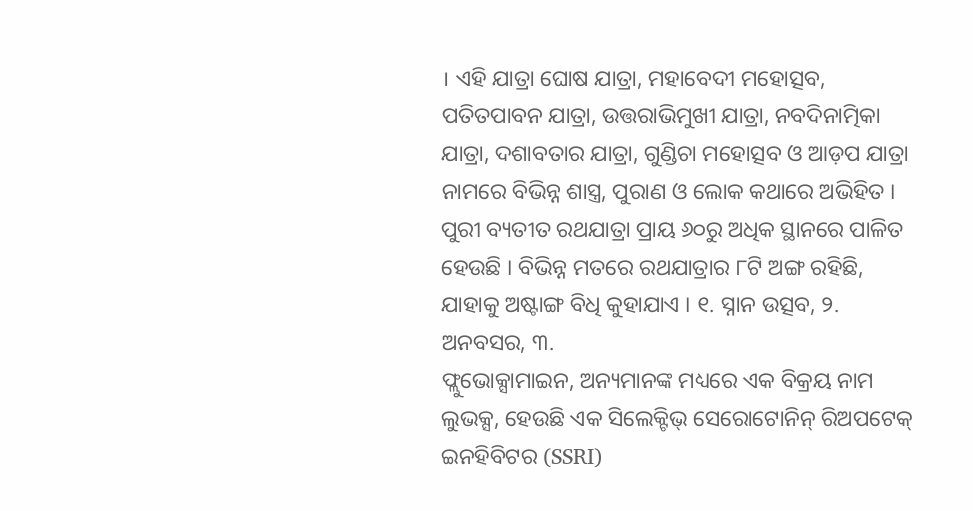। ଏହି ଯାତ୍ରା ଘୋଷ ଯାତ୍ରା, ମହାବେଦୀ ମହୋତ୍ସବ, ପତିତପାବନ ଯାତ୍ରା, ଉତ୍ତରାଭିମୁଖୀ ଯାତ୍ରା, ନବଦିନାତ୍ମିକା ଯାତ୍ରା, ଦଶାବତାର ଯାତ୍ରା, ଗୁଣ୍ଡିଚା ମହୋତ୍ସବ ଓ ଆଡ଼ପ ଯାତ୍ରା ନାମରେ ବିଭିନ୍ନ ଶାସ୍ତ୍ର, ପୁରାଣ ଓ ଲୋକ କଥାରେ ଅଭିହିତ । ପୁରୀ ବ୍ୟତୀତ ରଥଯାତ୍ରା ପ୍ରାୟ ୬୦ରୁ ଅଧିକ ସ୍ଥାନରେ ପାଳିତ ହେଉଛି । ବିଭିନ୍ନ ମତରେ ରଥଯାତ୍ରାର ୮ଟି ଅଙ୍ଗ ରହିଛି, ଯାହାକୁ ଅଷ୍ଟାଙ୍ଗ ବିଧି କୁହାଯାଏ । ୧. ସ୍ନାନ ଉତ୍ସବ, ୨. ଅନବସର, ୩.
ଫ୍ଲୁଭୋକ୍ସାମାଇନ, ଅନ୍ୟମାନଙ୍କ ମଧ୍ୟରେ ଏକ ବିକ୍ରୟ ନାମ ଲୁଭକ୍ସ, ହେଉଛି ଏକ ସିଲେକ୍ଟିଭ୍ ସେରୋଟୋନିନ୍ ରିଅପଟେକ୍ ଇନହିବିଟର (SSRI)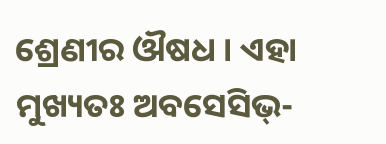ଶ୍ରେଣୀର ଔଷଧ । ଏହା ମୁଖ୍ୟତଃ ଅବସେସିଭ୍-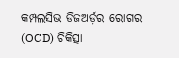କମ୍ପଲସିଭ ଡିଜଅର୍ଡ଼ର ରୋଗର (OCD) ଚିକିତ୍ସା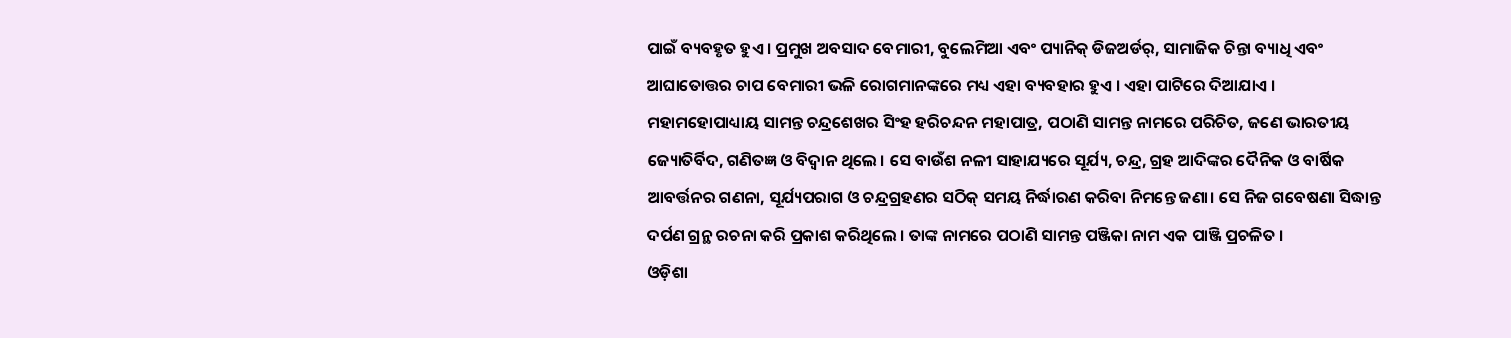ପାଇଁ ବ୍ୟବହୃତ ହୁଏ । ପ୍ରମୁଖ ଅବସାଦ ବେମାରୀ, ବୁଲେମିଆ ଏବଂ ପ୍ୟାନିକ୍ ଡିଜଅର୍ଡର୍, ସାମାଜିକ ଚିନ୍ତା ବ୍ୟାଧି ଏବଂ ଆଘାତୋତ୍ତର ଚାପ ବେମାରୀ ଭଳି ରୋଗମାନଙ୍କରେ ମଧ୍ୟ ଏହା ବ୍ୟବହାର ହୁଏ । ଏହା ପାଟିରେ ଦିଆଯାଏ ।
ମହାମହୋପାଧ୍ୟାୟ ସାମନ୍ତ ଚନ୍ଦ୍ରଶେଖର ସିଂହ ହରିଚନ୍ଦନ ମହାପାତ୍ର, ପଠାଣି ସାମନ୍ତ ନାମରେ ପରିଚିତ, ଜଣେ ଭାରତୀୟ ଜ୍ୟୋତିର୍ବିଦ, ଗଣିତଜ୍ଞ ଓ ବିଦ୍ୱାନ ଥିଲେ । ସେ ବାଉଁଶ ନଳୀ ସାହାଯ୍ୟରେ ସୂର୍ଯ୍ୟ, ଚନ୍ଦ୍ର, ଗ୍ରହ ଆଦିଙ୍କର ଦୈନିକ ଓ ବାର୍ଷିକ ଆବର୍ତ୍ତନର ଗଣନା, ସୂର୍ଯ୍ୟପରାଗ ଓ ଚନ୍ଦ୍ରଗ୍ରହଣର ସଠିକ୍ ସମୟ ନିର୍ଦ୍ଧାରଣ କରିବା ନିମନ୍ତେ ଜଣା। ସେ ନିଜ ଗବେଷଣା ସିଦ୍ଧାନ୍ତ ଦର୍ପଣ ଗ୍ରନ୍ଥ ରଚନା କରି ପ୍ରକାଶ କରିଥିଲେ । ତାଙ୍କ ନାମରେ ପଠାଣି ସାମନ୍ତ ପଞ୍ଜିକା ନାମ ଏକ ପାଞ୍ଜି ପ୍ରଚଳିତ ।
ଓଡ଼ିଶା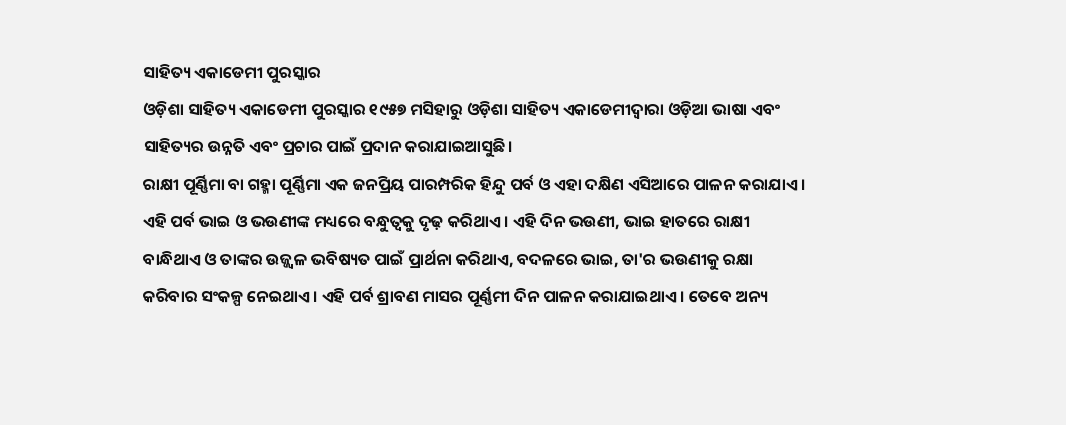ସାହିତ୍ୟ ଏକାଡେମୀ ପୁରସ୍କାର
ଓଡ଼ିଶା ସାହିତ୍ୟ ଏକାଡେମୀ ପୁରସ୍କାର ୧୯୫୭ ମସିହାରୁ ଓଡ଼ିଶା ସାହିତ୍ୟ ଏକାଡେମୀଦ୍ୱାରା ଓଡ଼ିଆ ଭାଷା ଏବଂ ସାହିତ୍ୟର ଉନ୍ନତି ଏବଂ ପ୍ରଚାର ପାଇଁ ପ୍ରଦାନ କରାଯାଇଆସୁଛି।
ରାକ୍ଷୀ ପୂର୍ଣ୍ଣିମା ବା ଗହ୍ମା ପୂର୍ଣ୍ଣିମା ଏକ ଜନପ୍ରିୟ ପାରମ୍ପରିକ ହିନ୍ଦୁ ପର୍ବ ଓ ଏହା ଦକ୍ଷିଣ ଏସିଆରେ ପାଳନ କରାଯାଏ । ଏହି ପର୍ବ ଭାଇ ଓ ଭଉଣୀଙ୍କ ମଧ୍ୟରେ ବନ୍ଧୁତ୍ୱକୁ ଦୃଢ଼ କରିଥାଏ । ଏହି ଦିନ ଭଉଣୀ, ଭାଇ ହାତରେ ରାକ୍ଷୀ ବାନ୍ଧିଥାଏ ଓ ତାଙ୍କର ଉଜ୍ଜ୍ୱଳ ଭବିଷ୍ୟତ ପାଇଁ ପ୍ରାର୍ଥନା କରିଥାଏ, ବଦଳରେ ଭାଇ, ତା'ର ଭଉଣୀକୁ ରକ୍ଷା କରିବାର ସଂକଳ୍ପ ନେଇଥାଏ । ଏହି ପର୍ବ ଶ୍ରାବଣ ମାସର ପୂର୍ଣ୍ଣମୀ ଦିନ ପାଳନ କରାଯାଇଥାଏ । ତେବେ ଅନ୍ୟ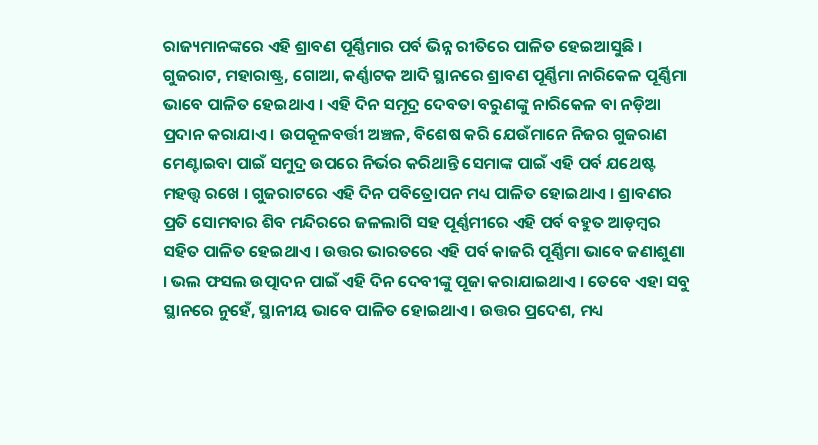ରାଜ୍ୟମାନଙ୍କରେ ଏହି ଶ୍ରାବଣ ପୂର୍ଣ୍ଣିମାର ପର୍ବ ଭିନ୍ନ ରୀତିରେ ପାଳିତ ହେଇଆସୁଛି । ଗୁଜରାଟ, ମହାରାଷ୍ଟ୍ର, ଗୋଆ, କର୍ଣ୍ଣାଟକ ଆଦି ସ୍ଥାନରେ ଶ୍ରାବଣ ପୂର୍ଣ୍ଣିମା ନାରିକେଳ ପୂର୍ଣ୍ଣିମା ଭାବେ ପାଳିତ ହେଇଥାଏ । ଏହି ଦିନ ସମୂଦ୍ର ଦେବତା ବରୁଣଙ୍କୁ ନାରିକେଳ ବା ନଡ଼ିଆ ପ୍ରଦାନ କରାଯାଏ । ଉପକୂଳବର୍ତ୍ତୀ ଅଞ୍ଚଳ, ବିଶେଷ କରି ଯେଉଁମାନେ ନିଜର ଗୁଜରାଣ ମେଣ୍ଟାଇବା ପାଇଁ ସମୁଦ୍ର ଉପରେ ନିର୍ଭର କରିଥାନ୍ତି ସେମାଙ୍କ ପାଇଁ ଏହି ପର୍ବ ଯଥେଷ୍ଟ ମହତ୍ତ୍ୱ ରଖେ । ଗୁଜରାଟରେ ଏହି ଦିନ ପବିତ୍ରୋପନ ମଧ୍ୟ ପାଳିତ ହୋଇଥାଏ । ଶ୍ରାବଣର ପ୍ରତି ସୋମବାର ଶିବ ମନ୍ଦିରରେ ଜଳଲାଗି ସହ ପୂର୍ଣ୍ଣମୀରେ ଏହି ପର୍ବ ବହୁତ ଆଡ଼ମ୍ବର ସହିତ ପାଳିତ ହେଇଥାଏ । ଉତ୍ତର ଭାରତରେ ଏହି ପର୍ବ କାଜରି ପୂର୍ଣ୍ଣିମା ଭାବେ ଜଣାଶୁଣା । ଭଲ ଫସଲ ଉତ୍ପାଦନ ପାଇଁ ଏହି ଦିନ ଦେବୀଙ୍କୁ ପୂଜା କରାଯାଇଥାଏ । ତେବେ ଏହା ସବୁ ସ୍ଥାନରେ ନୁହେଁ, ସ୍ଥାନୀୟ ଭାବେ ପାଳିତ ହୋଇଥାଏ । ଉତ୍ତର ପ୍ରଦେଶ, ମଧ୍ୟ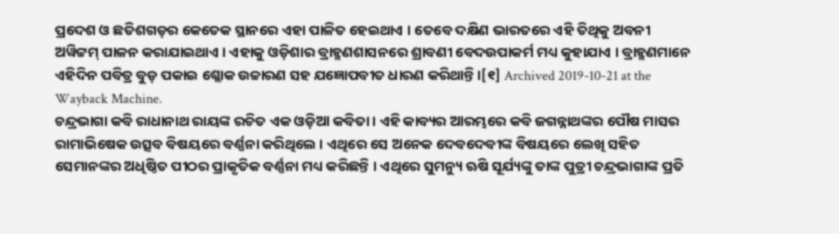ପ୍ରଦେଶ ଓ ଛତିଶଗଡ଼ର କେତେକ ସ୍ଥାନରେ ଏହା ପାଳିତ ହେଇଥାଏ । ତେବେ ଦକ୍ଷିଣ ଭାରତରେ ଏହି ତିଥିକୁ ଅବନୀ ଅୱିଟ୍ଟମ୍ ପାଳନ କରାଯାଇଥାଏ । ଏହାକୁ ଓଡ଼ିଶାର ବ୍ରାହ୍ମଣଶାସନରେ ଶ୍ରାବଣୀ ବେଦଉପାକର୍ମ ମଧ୍ୟ କୁହାଯାଏ । ବ୍ରାହ୍ମଣମାନେ ଏହିଦିନ ପବିତ୍ର ବୁଡ଼ ପକାଇ ଶ୍ଲୋକ ଉଚ୍ଚାରଣ ସହ ଯଜ୍ଞୋପବୀତ ଧାରଣ କରିଥାନ୍ତି ।[୧] Archived 2019-10-21 at the Wayback Machine.
ଚନ୍ଦ୍ରଭାଗା କବି ରାଧାନାଥ ରାୟଙ୍କ ରଚିତ ଏକ ଓଡ଼ିଆ କବିତା । ଏହି କାବ୍ୟର ଆରମ୍ଭରେ କବି ଜଗନ୍ନାଥଙ୍କର ପୌଷ ମାସର ରାମାଭିଷେକ ଉତ୍ସବ ବିଷୟରେ ବର୍ଣ୍ଣନା କରିଥିଲେ । ଏଥିରେ ସେ ଅନେକ ଦେବଦେବୀଙ୍କ ବିଷୟରେ ଲେଖି ସହିତ ସେମାନଙ୍କର ଅଧିଷ୍ଠିତ ପୀଠର ପ୍ରାକୃତିକ ବର୍ଣ୍ଣନା ମଧ୍ୟ କରିଛନ୍ତି । ଏଥିରେ ସୁମନ୍ୟୁ ଋଷି ସୂର୍ଯ୍ୟଙ୍କୁ ତାଙ୍କ ପୁତ୍ରୀ ଚନ୍ଦ୍ରଭାଗାଙ୍କ ପ୍ରତି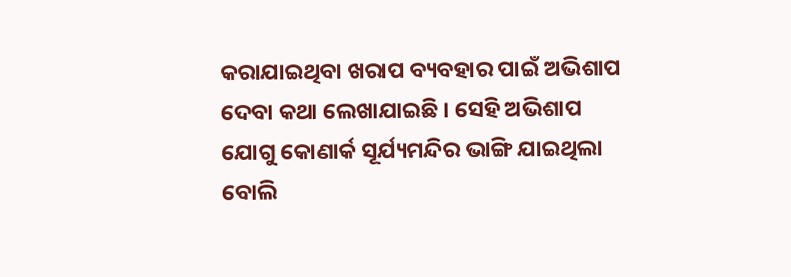କରାଯାଇଥିବା ଖରାପ ବ୍ୟବହାର ପାଇଁ ଅଭିଶାପ ଦେବା କଥା ଲେଖାଯାଇଛି । ସେହି ଅଭିଶାପ ଯୋଗୁ କୋଣାର୍କ ସୂର୍ଯ୍ୟମନ୍ଦିର ଭାଙ୍ଗି ଯାଇଥିଲା ବୋଲି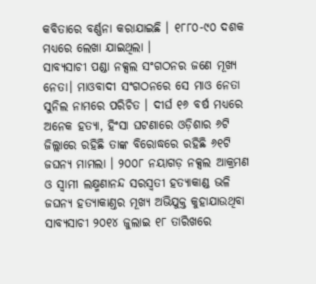କବିତାରେ ବର୍ଣ୍ଣନା କରାଯାଇଛି । ୧୮୮୦-୯୦ ଦଶକ ମଧ୍ୟରେ ଲେଖା ଯାଇଥିଲା ।
ସାବ୍ୟସାଚୀ ପଣ୍ଡା ନକ୍ସଲ ସଂଗଠନର ଜଣେ ମୂଖ୍ୟ ନେତା। ମାଓବାଦୀ ସଂଗଠନରେ ସେ ମାଓ ନେତା ସୁନିଲ ନାମରେ ପରିଚିତ । ଦୀର୍ଘ ୧୬ ବର୍ଷ ମଧ୍ୟରେ ଅନେକ ହତ୍ୟା, ହିଂସା ଘଟଣାରେ ଓଡ଼ିଶାର ୬ଟି ଜିଲ୍ଲାରେ ରହିଛି ତାଙ୍କ ବିରୋଦ୍ଧରେ ରହିଛି ୬୧ଟି ଜଘନ୍ୟ ମାମଲା । ୨୦୦୮ ନୟାଗଡ଼ ନକ୍ସଲ ଆକ୍ରମଣ ଓ ସ୍ୱାମୀ ଲକ୍ଷ୍ମଣାନନ୍ଦ ସରସ୍ୱତୀ ହତ୍ୟାକାଣ୍ଡ ଭଳି ଜଘନ୍ୟ ହତ୍ୟାକାଣ୍ତର ମୂଖ୍ୟ ଅଭିଯୁକ୍ତ କୁହାଯାଉଥିବା ସାବ୍ୟସାଚୀ ୨୦୧୪ ଜୁଲାଇ ୧୮ ତାରିଖରେ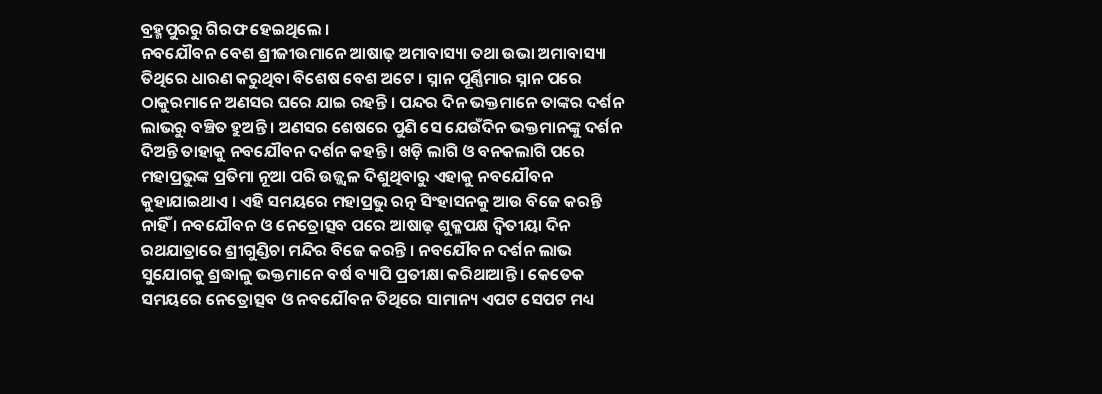ବ୍ରହ୍ମପୁରରୁ ଗିରଫ ହେଇଥିଲେ ।
ନବଯୌବନ ବେଶ ଶ୍ରୀଜୀଉମାନେ ଆଷାଢ଼ ଅମାବାସ୍ୟା ତଥା ଉଭା ଅମାବାସ୍ୟା ତିଥିରେ ଧାରଣ କରୁଥିବା ବିଶେଷ ବେଶ ଅଟେ । ସ୍ନାନ ପୂର୍ଣ୍ଣିମାର ସ୍ନାନ ପରେ ଠାକୁରମାନେ ଅଣସର ଘରେ ଯାଇ ରହନ୍ତି । ପନ୍ଦର ଦିନ ଭକ୍ତମାନେ ତାଙ୍କର ଦର୍ଶନ ଲାଭରୁ ବଞ୍ଚିତ ହୁଅନ୍ତି । ଅଣସର ଶେଷରେ ପୁଣି ସେ ଯେଉଁଦିନ ଭକ୍ତମାନଙ୍କୁ ଦର୍ଶନ ଦିଅନ୍ତି ତାହାକୁ ନବଯୌବନ ଦର୍ଶନ କହନ୍ତି । ଖଡ଼ି ଲାଗି ଓ ବନକଲାଗି ପରେ ମହାପ୍ରଭୁଙ୍କ ପ୍ରତିମା ନୂଆ ପରି ଉଜ୍ଜ୍ୱଳ ଦିଶୁଥିବାରୁ ଏହାକୁ ନବଯୌବନ କୁହାଯାଇଥାଏ । ଏହି ସମୟରେ ମହାପ୍ରଭୁ ରତ୍ନ ସିଂହାସନକୁ ଆଉ ବିଜେ କରନ୍ତି ନାହିଁ । ନବଯୌବନ ଓ ନେତ୍ରୋତ୍ସବ ପରେ ଆଷାଢ଼ ଶୁକ୍ଳପକ୍ଷ ଦ୍ୱିତୀୟା ଦିନ ରଥଯାତ୍ରାରେ ଶ୍ରୀଗୁଣ୍ଡିଚା ମନ୍ଦିର ବିଜେ କରନ୍ତି । ନବଯୌବନ ଦର୍ଶନ ଲାଭ ସୁଯୋଗକୁ ଶ୍ରଦ୍ଧାଳୁ ଭକ୍ତମାନେ ବର୍ଷ ବ୍ୟାପି ପ୍ରତୀକ୍ଷା କରିଥାଆନ୍ତି । କେତେକ ସମୟରେ ନେତ୍ରୋତ୍ସବ ଓ ନବଯୌବନ ତିଥିରେ ସାମାନ୍ୟ ଏପଟ ସେପଟ ମଧ୍ୟ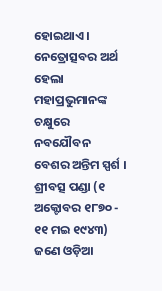ହୋଇଥାଏ । ନେତ୍ରୋତ୍ସବର ଅର୍ଥ ହେଲା ମହାପ୍ରଭୁମାନଙ୍କ ଚକ୍ଷୁରେ ନବଯୌବନ ବେଶର ଅନ୍ତିମ ସ୍ପର୍ଶ ।
ଶ୍ରୀବତ୍ସ ପଣ୍ଡା (୧ ଅକ୍ଟୋବର ୧୮୭୦ - ୧୧ ମଇ ୧୯୪୩) ଜଣେ ଓଡ଼ିଆ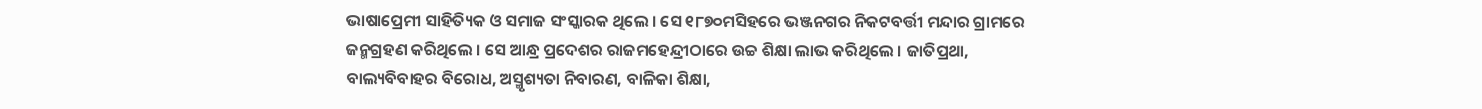ଭାଷାପ୍ରେମୀ ସାହିତ୍ୟିକ ଓ ସମାଜ ସଂସ୍କାରକ ଥିଲେ । ସେ ୧୮୭୦ମସିହରେ ଭଞ୍ଜନଗର ନିକଟବର୍ତ୍ତୀ ମନ୍ଦାର ଗ୍ରାମରେ ଜନ୍ମଗ୍ରହଣ କରିଥିଲେ । ସେ ଆନ୍ଧ୍ର ପ୍ରଦେଶର ରାଜମହେନ୍ଦ୍ରୀଠାରେ ଉଚ୍ଚ ଶିକ୍ଷା ଲାଭ କରିଥିଲେ । ଜାତିପ୍ରଥା, ବାଲ୍ୟବିବାହର ବିରୋଧ, ଅସ୍ମୃଶ୍ୟତା ନିବାରଣ, ବାଳିକା ଶିକ୍ଷା,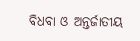ବିଧବା ଓ ଅନ୍ତର୍ଜାତୀୟ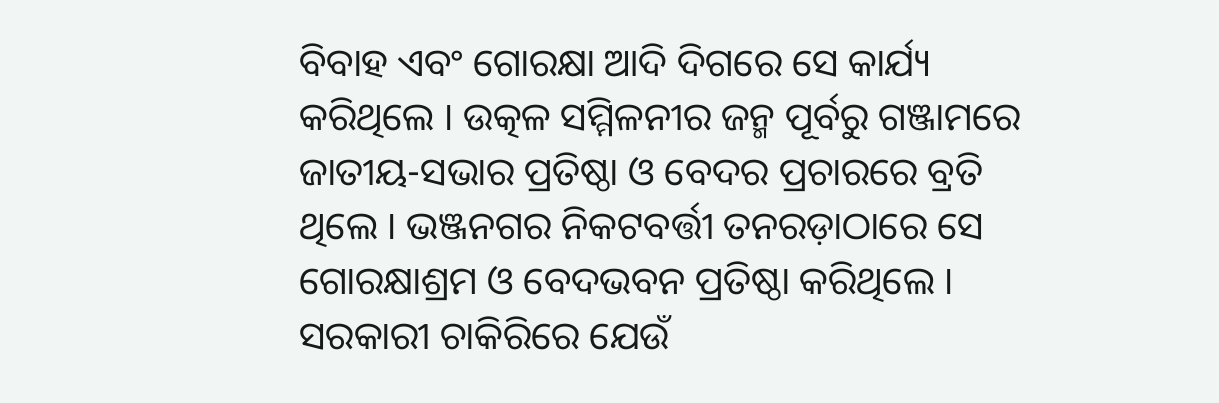ବିବାହ ଏବଂ ଗୋରକ୍ଷା ଆଦି ଦିଗରେ ସେ କାର୍ଯ୍ୟ କରିଥିଲେ । ଉତ୍କଳ ସମ୍ମିଳନୀର ଜନ୍ମ ପୂର୍ବରୁ ଗଞ୍ଜାମରେ ଜାତୀୟ-ସଭାର ପ୍ରତିଷ୍ଠା ଓ ବେଦର ପ୍ରଚାରରେ ବ୍ରତି ଥିଲେ । ଭଞ୍ଜନଗର ନିକଟବର୍ତ୍ତୀ ତନରଡ଼ାଠାରେ ସେ ଗୋରକ୍ଷାଶ୍ରମ ଓ ବେଦଭବନ ପ୍ରତିଷ୍ଠା କରିଥିଲେ । ସରକାରୀ ଚାକିରିରେ ଯେଉଁ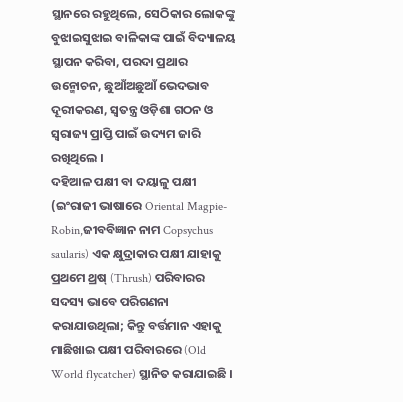ସ୍ଥାନରେ ରହୁଥିଲେ, ସେଠିକାର ଲୋକଙ୍କୁ ବୁଝାଇସୁଝାଇ ବାଳିକାଙ୍କ ପାଇଁ ବିଦ୍ୟାଳୟ ସ୍ଥାପନ କରିବା, ପରଦା ପ୍ରଥାର ଉନ୍ମୋଚନ, ଛୁଆଁଅଛୁଆଁ ଭେଦଭାବ ଦୂରୀକରଣ, ସ୍ୱତନ୍ତ୍ର ଓଡ଼ିଶା ଗଠନ ଓ ସ୍ୱରାଜ୍ୟ ପ୍ରାପ୍ତି ପାଇଁ ଉଦ୍ୟମ ଜାରି ରଖିଥିଲେ ।
ଦହିଆଳ ପକ୍ଷୀ ବା ଦୟାଳୁ ପକ୍ଷୀ (ଇଂରାଜୀ ଭାଷାରେ Oriental Magpie-Robin,ଜୀବବିଜ୍ଞାନ ନାମ Copsychus saularis) ଏକ କ୍ଷୁଦ୍ରାକାର ପକ୍ଷୀ ଯାହାକୁ ପ୍ରଥମେ ଥ୍ରଷ୍ (Thrush) ପରିବାରର ସଦସ୍ୟ ଭାବେ ପରିଗଣନା କରାଯାଉଥିଲା; କିନ୍ତୁ ବର୍ତ୍ତମାନ ଏହାକୁ ମାଛିଖାଇ ପକ୍ଷୀ ପରିବାରରେ (Old World flycatcher) ସ୍ଥାନିତ କରାଯାଇଛି ।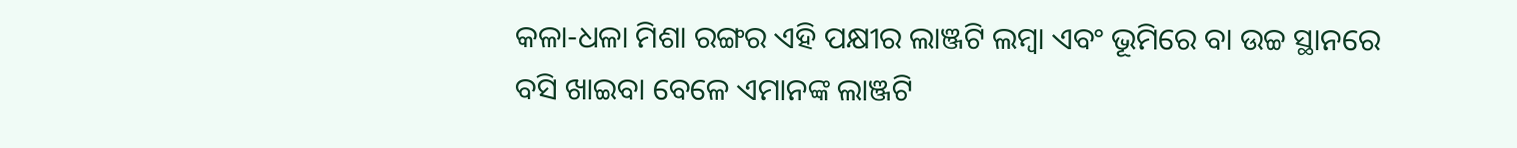କଳା-ଧଳା ମିଶା ରଙ୍ଗର ଏହି ପକ୍ଷୀର ଲାଞ୍ଜଟି ଲମ୍ବା ଏବଂ ଭୂମିରେ ବା ଉଚ୍ଚ ସ୍ଥାନରେ ବସି ଖାଇବା ବେଳେ ଏମାନଙ୍କ ଲାଞ୍ଜଟି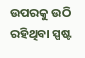ଉପରକୁ ଉଠି ରହିଥିବା ସ୍ପଷ୍ଟ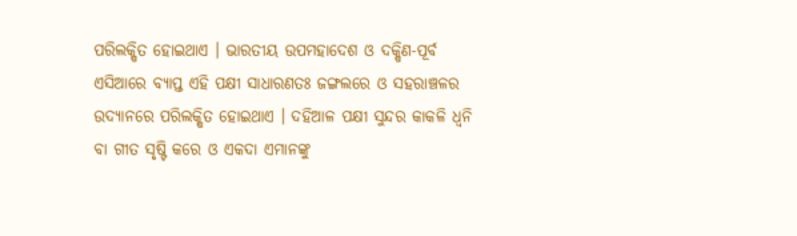ପରିଲକ୍ଷିତ ହୋଇଥାଏ । ଭାରତୀୟ ଉପମହାଦେଶ ଓ ଦକ୍ଷିଣ-ପୂର୍ବ ଏସିଆରେ ବ୍ୟାପ୍ତ ଏହି ପକ୍ଷୀ ସାଧାରଣତଃ ଜଙ୍ଗଲରେ ଓ ସହରାଞ୍ଚଳର ଉଦ୍ୟାନରେ ପରିଲକ୍ଷିତ ହୋଇଥାଏ । ଦହିଆଳ ପକ୍ଷୀ ସୁନ୍ଦର କାକଳି ଧ୍ୱନି ବା ଗୀତ ସୃଷ୍ଟି କରେ ଓ ଏକଦା ଏମାନଙ୍କୁ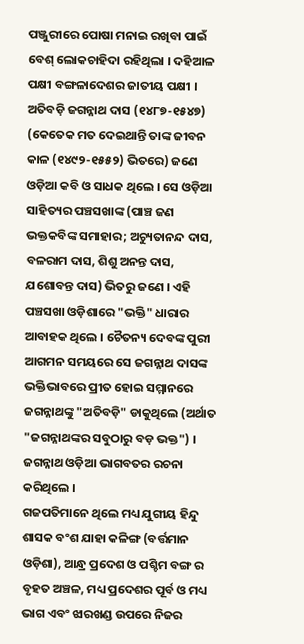ପଞ୍ଜୁରୀରେ ପୋଷା ମନାଇ ରଖିବା ପାଇଁ ବେଶ୍ ଲୋକଚାହିଦା ରହିଥିଲା । ଦହିଆଳ ପକ୍ଷୀ ବଙ୍ଗଳାଦେଶର ଜାତୀୟ ପକ୍ଷୀ ।
ଅତିବଡ଼ି ଜଗନ୍ନାଥ ଦାସ (୧୪୮୭-୧୫୪୭) (କେତେକ ମତ ଦେଇଥାନ୍ତି ତାଙ୍କ ଜୀବନ କାଳ (୧୪୯୨-୧୫୫୨) ଭିତରେ) ଜଣେ ଓଡ଼ିଆ କବି ଓ ସାଧକ ଥିଲେ । ସେ ଓଡ଼ିଆ ସାହିତ୍ୟର ପଞ୍ଚସଖାଙ୍କ (ପାଞ୍ଚ ଜଣ ଭକ୍ତକବିଙ୍କ ସମାହାର; ଅଚ୍ୟୁତାନନ୍ଦ ଦାସ, ବଳରାମ ଦାସ, ଶିଶୁ ଅନନ୍ତ ଦାସ, ଯଶୋବନ୍ତ ଦାସ) ଭିତରୁ ଜଣେ । ଏହି ପଞ୍ଚସଖା ଓଡ଼ିଶାରେ "ଭକ୍ତି" ଧାରାର ଆବାହକ ଥିଲେ । ଚୈତନ୍ୟ ଦେବଙ୍କ ପୁରୀ ଆଗମନ ସମୟରେ ସେ ଜଗନ୍ନାଥ ଦାସଙ୍କ ଭକ୍ତିଭାବରେ ପ୍ରୀତ ହୋଇ ସମ୍ମାନରେ ଜଗନ୍ନାଥଙ୍କୁ "ଅତିବଡ଼ି" ଡାକୁଥିଲେ (ଅର୍ଥାତ "ଜଗନ୍ନାଥଙ୍କର ସବୁଠାରୁ ବଡ଼ ଭକ୍ତ") । ଜଗନ୍ନାଥ ଓଡ଼ିଆ ଭାଗବତର ରଚନା କରିଥିଲେ ।
ଗଜପତିମାନେ ଥିଲେ ମଧ୍ୟ ଯୁଗୀୟ ହିନ୍ଦୁ ଶାସକ ବଂଶ ଯାହା କଳିଙ୍ଗ (ବର୍ତ୍ତମାନ ଓଡ଼ିଶା), ଆନ୍ଧ୍ର ପ୍ରଦେଶ ଓ ପଶ୍ଚିମ ବଙ୍ଗ ର ବୃହତ ଅଞ୍ଚଳ, ମଧ୍ୟ ପ୍ରଦେଶର ପୂର୍ବ ଓ ମଧ୍ୟ ଭାଗ ଏବଂ ଝାରଖଣ୍ଡ ଉପରେ ନିଜର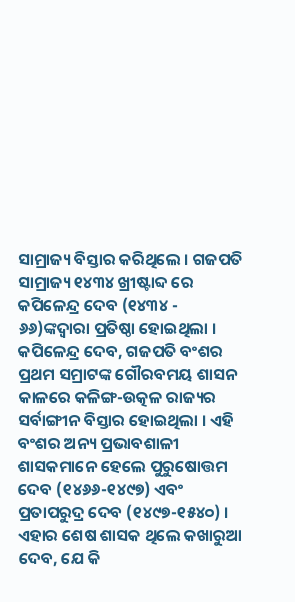ସାମ୍ରାଜ୍ୟ ବିସ୍ତାର କରିଥିଲେ । ଗଜପତି ସାମ୍ରାଜ୍ୟ ୧୪୩୪ ଖ୍ରୀଷ୍ଟାବ୍ଦ ରେ କପିଳେନ୍ଦ୍ର ଦେବ (୧୪୩୪ - ୬୬)ଙ୍କଦ୍ୱାରା ପ୍ରତିଷ୍ଠା ହୋଇଥିଲା । କପିଳେନ୍ଦ୍ର ଦେବ, ଗଜପତି ବଂଶର ପ୍ରଥମ ସମ୍ରାଟଙ୍କ ଗୌରବମୟ ଶାସନ କାଳରେ କଳିଙ୍ଗ-ଉତ୍କଳ ରାଜ୍ୟର ସର୍ବାଙ୍ଗୀନ ବିସ୍ତାର ହୋଇଥିଲା । ଏହି ବଂଶର ଅନ୍ୟ ପ୍ରଭାବଶାଳୀ ଶାସକମାନେ ହେଲେ ପୁରୁଷୋତ୍ତମ ଦେବ (୧୪୬୬-୧୪୯୭) ଏବଂ ପ୍ରତାପରୁଦ୍ର ଦେବ (୧୪୯୭-୧୫୪୦) । ଏହାର ଶେଷ ଶାସକ ଥିଲେ କଖାରୁଆ ଦେବ, ଯେ କି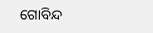ଗୋବିନ୍ଦ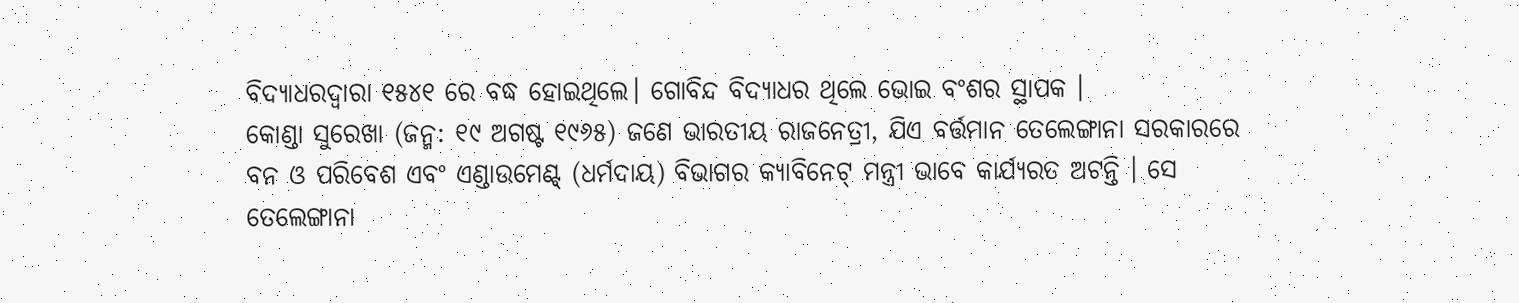ବିଦ୍ୟାଧରଦ୍ୱାରା ୧୫୪୧ ରେ ବଦ୍ଧ ହୋଇଥିଲେ। ଗୋବିନ୍ଦ ବିଦ୍ୟାଧର ଥିଲେ ଭୋଇ ବଂଶର ସ୍ଥାପକ ।
କୋଣ୍ଡା ସୁରେଖା (ଜନ୍ମ: ୧୯ ଅଗଷ୍ଟ ୧୯୬୫) ଜଣେ ଭାରତୀୟ ରାଜନେତ୍ରୀ, ଯିଏ ବର୍ତ୍ତମାନ ତେଲେଙ୍ଗାନା ସରକାରରେ ବନ ଓ ପରିବେଶ ଏବଂ ଏଣ୍ଡାଉମେଣ୍ଟ୍ (ଧର୍ମଦାୟ) ବିଭାଗର କ୍ୟାବିନେଟ୍ ମନ୍ତ୍ରୀ ଭାବେ କାର୍ଯ୍ୟରତ ଅଟନ୍ତି । ସେ ତେଲେଙ୍ଗାନା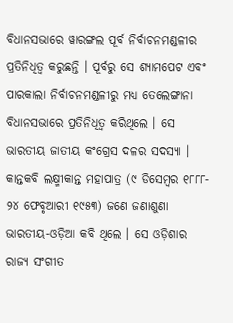ବିଧାନସଭାରେ ୱାରଙ୍ଗଲ ପୂର୍ବ ନିର୍ବାଚନମଣ୍ଡଳୀର ପ୍ରତିନିଧିତ୍ୱ କରୁଛନ୍ତି । ପୂର୍ବରୁ ସେ ଶ୍ୟାମପେଟ ଏବଂ ପାରକାଲା ନିର୍ବାଚନମଣ୍ଡଳୀରୁ ମଧ୍ୟ ତେଲେଙ୍ଗାନା ବିଧାନସଭାରେ ପ୍ରତିନିଧିତ୍ୱ କରିଥିଲେ । ସେ ଭାରତୀୟ ଜାତୀୟ କଂଗ୍ରେସ ଦଳର ସଦସ୍ୟା ।
କାନ୍ତକବି ଲକ୍ଷ୍ମୀକାନ୍ତ ମହାପାତ୍ର (୯ ଡିସେମ୍ବର ୧୮୮୮- ୨୪ ଫେବୃଆରୀ ୧୯୫୩) ଜଣେ ଜଣାଶୁଣା ଭାରତୀୟ-ଓଡ଼ିଆ କବି ଥିଲେ । ସେ ଓଡ଼ିଶାର ରାଜ୍ୟ ସଂଗୀତ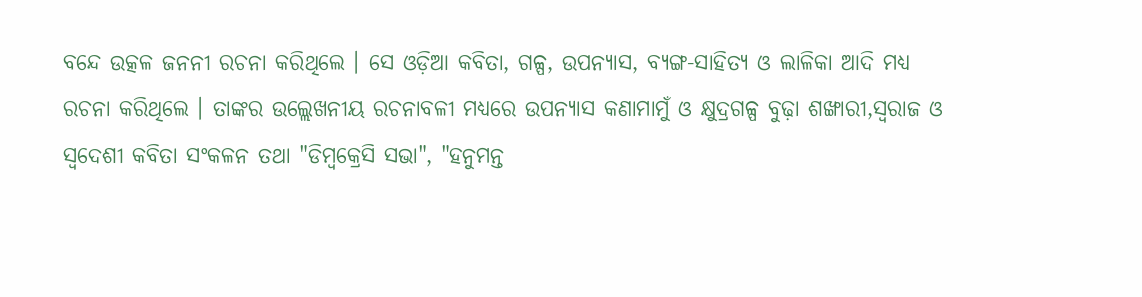ବନ୍ଦେ ଉତ୍କଳ ଜନନୀ ରଚନା କରିଥିଲେ । ସେ ଓଡ଼ିଆ କବିତା, ଗଳ୍ପ, ଉପନ୍ୟାସ, ବ୍ୟଙ୍ଗ-ସାହିତ୍ୟ ଓ ଲାଳିକା ଆଦି ମଧ୍ୟ ରଚନା କରିଥିଲେ । ତାଙ୍କର ଉଲ୍ଲେଖନୀୟ ରଚନାବଳୀ ମଧ୍ୟରେ ଉପନ୍ୟାସ କଣାମାମୁଁ ଓ କ୍ଷୁଦ୍ରଗଳ୍ପ ବୁଢ଼ା ଶଙ୍ଖାରୀ,ସ୍ୱରାଜ ଓ ସ୍ୱଦେଶୀ କବିତା ସଂକଳନ ତଥା "ଡିମ୍ବକ୍ରେସି ସଭା", "ହନୁମନ୍ତ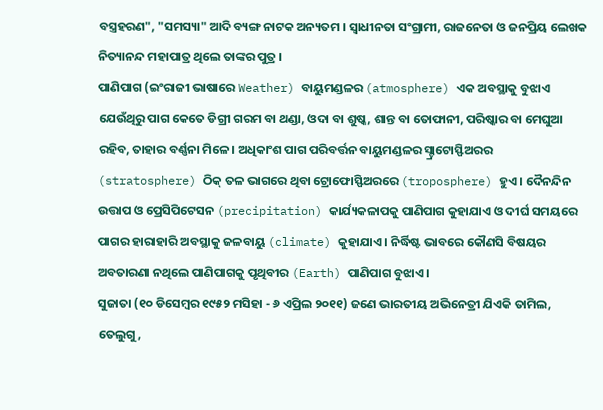ବସ୍ତ୍ରହରଣ", "ସମସ୍ୟା" ଆଦି ବ୍ୟଙ୍ଗ ନାଟକ ଅନ୍ୟତମ । ସ୍ୱାଧୀନତା ସଂଗ୍ରାମୀ, ରାଜନେତା ଓ ଜନପ୍ରିୟ ଲେଖକ ନିତ୍ୟାନନ୍ଦ ମହାପାତ୍ର ଥିଲେ ତାଙ୍କର ପୁତ୍ର ।
ପାଣିପାଗ (ଇଂରାଜୀ ଭାଷାରେ Weather) ବାୟୁମଣ୍ଡଳର (atmosphere) ଏକ ଅବସ୍ଥାକୁ ବୁଝାଏ ଯେଉଁଥିରୁ ପାଗ କେତେ ଡିଗ୍ରୀ ଗରମ ବା ଥଣ୍ଡା, ଓଦା ବା ଶୁଷ୍କ, ଶାନ୍ତ ବା ତୋଫାନୀ, ପରିଷ୍କାର ବା ମେଘୁଆ ରହିବ, ତାହାର ବର୍ଣ୍ଣନା ମିଳେ । ଅଧିକାଂଶ ପାଗ ପରିବର୍ତ୍ତନ ବାୟୁମଣ୍ଡଳର ସ୍ଟ୍ରାଟୋସ୍ଫିଅରର (stratosphere) ଠିକ୍ ତଳ ଭାଗରେ ଥିବା ଟ୍ରୋଫୋସ୍ଫିଅରରେ (troposphere) ହୁଏ । ଦୈନନ୍ଦିନ ଉତ୍ତାପ ଓ ପ୍ରେସିପିଟେସନ (precipitation) କାର୍ଯ୍ୟକଳାପକୁ ପାଣିପାଗ କୁହାଯାଏ ଓ ଦୀର୍ଘ ସମୟରେ ପାଗର ହାରାହାରି ଅବସ୍ଥାକୁ ଜଳବାୟୁ (climate) କୁହାଯାଏ । ନିର୍ଦ୍ଧିଷ୍ଟ ଭାବରେ କୌଣସି ବିଷୟର ଅବତାରଣା ନଥିଲେ ପାଣିପାଗକୁ ପୃଥିବୀର (Earth) ପାଣିପାଗ ବୁଝାଏ ।
ସୁଜାତା (୧୦ ଡିସେମ୍ବର ୧୯୫୨ ମସିହା - ୬ ଏପ୍ରିଲ ୨୦୧୧) ଜଣେ ଭାରତୀୟ ଅଭିନେତ୍ରୀ ଯିଏକି ତାମିଲ, ତେଲୁଗୁ,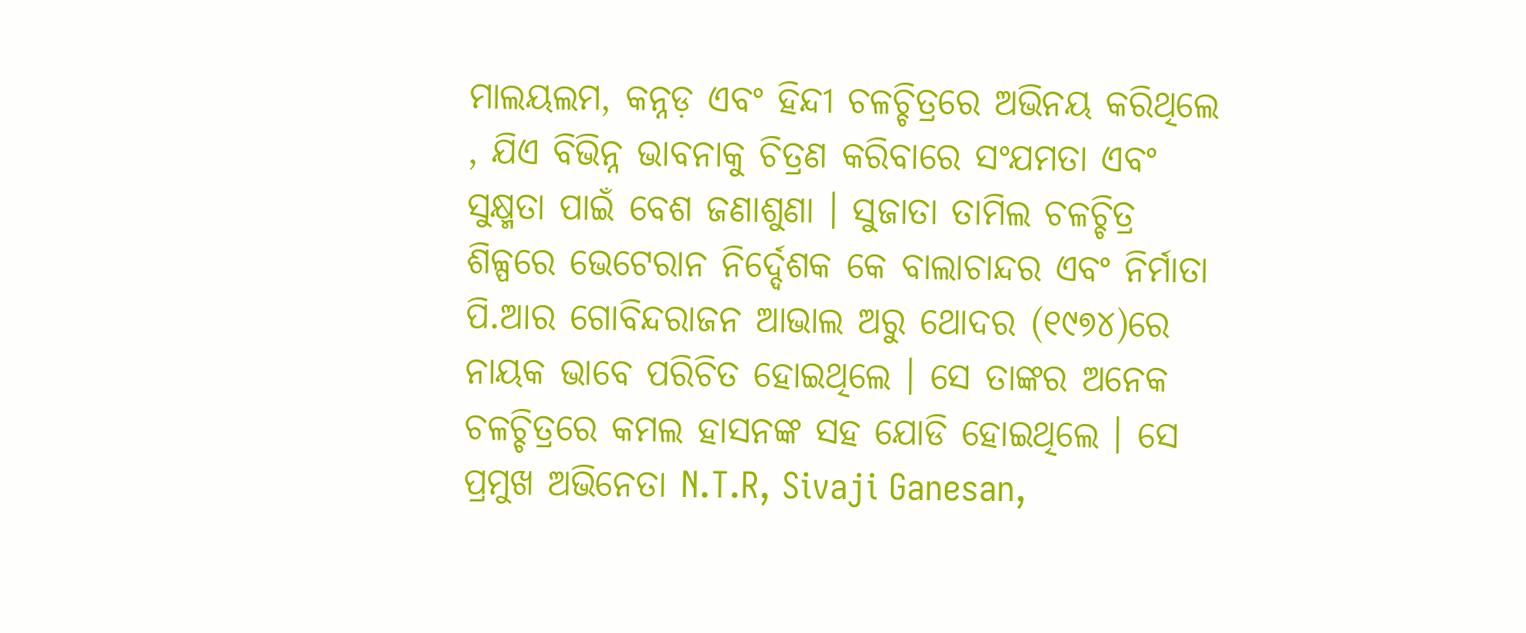ମାଲୟଲମ, କନ୍ନଡ଼ ଏବଂ ହିନ୍ଦୀ ଚଳଚ୍ଚିତ୍ରରେ ଅଭିନୟ କରିଥିଲେ , ଯିଏ ବିଭିନ୍ନ ଭାବନାକୁ ଚିତ୍ରଣ କରିବାରେ ସଂଯମତା ଏବଂ ସୁକ୍ଷ୍ମତା ପାଇଁ ବେଶ ଜଣାଶୁଣା । ସୁଜାତା ତାମିଲ ଚଳଚ୍ଚିତ୍ର ଶିଳ୍ପରେ ଭେଟେରାନ ନିର୍ଦ୍ଦେଶକ କେ ବାଲାଚାନ୍ଦର ଏବଂ ନିର୍ମାତା ପି.ଆର ଗୋବିନ୍ଦରାଜନ ଆଭାଲ ଅରୁ ଥୋଦର (୧୯୭୪)ରେ ନାୟକ ଭାବେ ପରିଚିତ ହୋଇଥିଲେ । ସେ ତାଙ୍କର ଅନେକ ଚଳଚ୍ଚିତ୍ରରେ କମଲ ହାସନଙ୍କ ସହ ଯୋଡି ହୋଇଥିଲେ । ସେ ପ୍ରମୁଖ ଅଭିନେତା N.T.R, Sivaji Ganesan,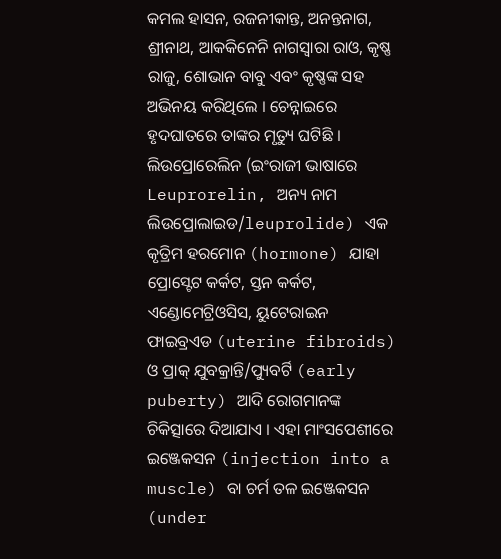କମଲ ହାସନ, ରଜନୀକାନ୍ତ, ଅନନ୍ତନାଗ, ଶ୍ରୀନାଥ, ଆକକିନେନି ନାଗସ୍ୱାରା ରାଓ, କୃଷ୍ଣ ରାଜୁ, ଶୋଭାନ ବାବୁ ଏବଂ କୃଷ୍ଣଙ୍କ ସହ ଅଭିନୟ କରିଥିଲେ । ଚେନ୍ନାଇରେ ହୃଦଘାତରେ ତାଙ୍କର ମୃତ୍ୟୁ ଘଟିଛି ।
ଲିଉପ୍ରୋରେଲିନ (ଇଂରାଜୀ ଭାଷାରେ Leuprorelin, ଅନ୍ୟ ନାମ ଲିଉପ୍ରୋଲାଇଡ/leuprolide) ଏକ କୃତ୍ରିମ ହରମୋନ (hormone) ଯାହା ପ୍ରୋସ୍ଟେଟ କର୍କଟ, ସ୍ତନ କର୍କଟ, ଏଣ୍ଡୋମେଟ୍ରିଓସିସ, ୟୁଟେରାଇନ ଫାଇବ୍ରଏଡ (uterine fibroids) ଓ ପ୍ରାକ୍ ଯୁବକ୍ରାନ୍ତି/ପ୍ୟୁବର୍ଟି (early puberty) ଆଦି ରୋଗମାନଙ୍କ ଚିକିତ୍ସାରେ ଦିଆଯାଏ । ଏହା ମାଂସପେଶୀରେ ଇଞ୍ଜେକସନ (injection into a muscle) ବା ଚର୍ମ ତଳ ଇଞ୍ଜେକସନ (under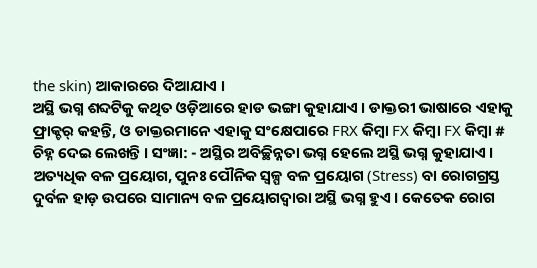the skin) ଆକାରରେ ଦିଆଯାଏ ।
ଅସ୍ଥି ଭଗ୍ନ ଶବ୍ଦଟିକୁ କଥିତ ଓଡ଼ିଆରେ ହାଡ ଭଙ୍ଗା କୁହାଯାଏ । ଡାକ୍ତରୀ ଭାଷାରେ ଏହାକୁ ଫ୍ରାକ୍ଚର୍ କହନ୍ତି, ଓ ଡାକ୍ତରମାନେ ଏହାକୁ ସଂକ୍ଷେପାରେ FRX କିମ୍ବା FX କିମ୍ବା FX କିମ୍ବା # ଚିହ୍ନ ଦେଇ ଲେଖନ୍ତି । ସଂଜ୍ଞା: - ଅସ୍ଥିର ଅବିଚ୍ଛିନ୍ନତା ଭଗ୍ନ ହେଲେ ଅସ୍ଥି ଭଗ୍ନ କୁହାଯାଏ । ଅତ୍ୟଧିକ ବଳ ପ୍ରୟୋଗ, ପୁନଃ ପୌନିକ ସ୍ୱଳ୍ପ ବଳ ପ୍ରୟୋଗ (Stress) ବା ରୋଗଗ୍ରସ୍ତ ଦୁର୍ବଳ ହାଡ଼ ଉପରେ ସାମାନ୍ୟ ବଳ ପ୍ରୟୋଗଦ୍ୱାରା ଅସ୍ଥି ଭଗ୍ନ ହୁଏ । କେତେକ ରୋଗ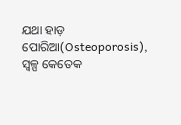ଯଥା ହାଡ଼ ପୋରିଆ(Osteoporosis), ସ୍ୱଳ୍ପ କେତେକ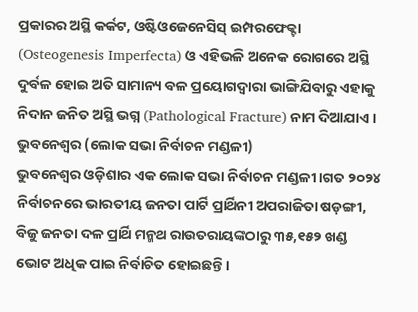ପ୍ରକାରର ଅସ୍ଥି କର୍କଟ, ଓଷ୍ଟିଓଜେନେସିସ୍ ଇମ୍ପରଫେକ୍ଟା (Osteogenesis Imperfecta) ଓ ଏହିଭଳି ଅନେକ ରୋଗରେ ଅସ୍ଥି ଦୁର୍ବଳ ହୋଇ ଅତି ସାମାନ୍ୟ ବଳ ପ୍ରୟୋଗଦ୍ୱାରା ଭାଙ୍ଗିଯିବାରୁ ଏହାକୁ ନିଦାନ ଜନିତ ଅସ୍ଥି ଭଗ୍ନ (Pathological Fracture) ନାମ ଦିଆଯାଏ ।
ଭୁବନେଶ୍ୱର (ଲୋକ ସଭା ନିର୍ବାଚନ ମଣ୍ଡଳୀ)
ଭୁବନେଶ୍ୱର ଓଡ଼ିଶାର ଏକ ଲୋକ ସଭା ନିର୍ବାଚନ ମଣ୍ଡଳୀ ।ଗତ ୨୦୨୪ ନିର୍ବାଚନରେ ଭାରତୀୟ ଜନତା ପାର୍ଟି ପ୍ରାର୍ଥିନୀ ଅପରାଜିତା ଷଡ଼ଙ୍ଗୀ, ବିଜୁ ଜନତା ଦଳ ପ୍ରାର୍ଥି ମନ୍ମଥ ରାଉତରାୟଙ୍କଠାରୁ ୩୫,୧୫୨ ଖଣ୍ଡ ଭୋଟ ଅଧିକ ପାଇ ନିର୍ବାଚିତ ହୋଇଛନ୍ତି।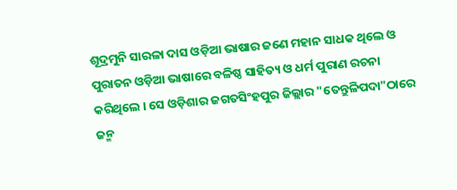ଶୂଦ୍ରମୁନି ସାରଳା ଦାସ ଓଡ଼ିଆ ଭାଷାର ଜଣେ ମହାନ ସାଧକ ଥିଲେ ଓ ପୁରାତନ ଓଡ଼ିଆ ଭାଷାରେ ବଳିଷ୍ଠ ସାହିତ୍ୟ ଓ ଧର୍ମ ପୁରାଣ ରଚନା କରିଥିଲେ । ସେ ଓଡ଼ିଶାର ଜଗତସିଂହପୁର ଜିଲ୍ଲାର "ତେନ୍ତୁଳିପଦା"ଠାରେ ଜନ୍ମ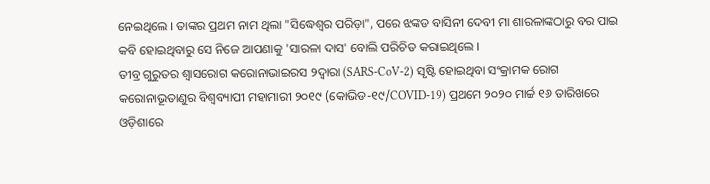ନେଇଥିଲେ । ତାଙ୍କର ପ୍ରଥମ ନାମ ଥିଲା "ସିଦ୍ଧେଶ୍ୱର ପରିଡ଼ା", ପରେ ଝଙ୍କଡ ବାସିନୀ ଦେବୀ ମା ଶାରଳାଙ୍କଠାରୁ ବର ପାଇ କବି ହୋଇଥିବାରୁ ସେ ନିଜେ ଆପଣାକୁ 'ସାରଳା ଦାସ' ବୋଲି ପରିଚିତ କରାଇଥିଲେ ।
ତୀବ୍ର ଗୁରୁତର ଶ୍ୱାସରୋଗ କରୋନାଭାଇରସ ୨ଦ୍ୱାରା (SARS-CoV-2) ସୃଷ୍ଟି ହୋଇଥିବା ସଂକ୍ରାମକ ରୋଗ କରୋନାଭୂତାଣୁର ବିଶ୍ୱବ୍ୟାପୀ ମହାମାରୀ ୨୦୧୯ (କୋଭିଡ-୧୯/COVID-19) ପ୍ରଥମେ ୨୦୨୦ ମାର୍ଚ୍ଚ ୧୬ ତାରିଖରେ ଓଡ଼ିଶାରେ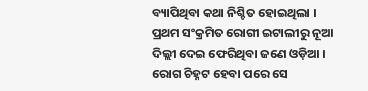ବ୍ୟାପିଥିବା କଥା ନିଶ୍ଚିତ ହୋଇଥିଲା । ପ୍ରଥମ ସଂକ୍ରମିତ ରୋଗୀ ଇଟାଲୀରୁ ନୂଆ ଦିଲ୍ଲୀ ଦେଇ ଫେରିଥିବା ଜଣେ ଓଡ଼ିଆ । ରୋଗ ଚିହ୍ନଟ ହେବା ପରେ ସେ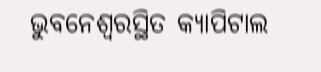ଭୁବନେଶ୍ୱରସ୍ଥିତ କ୍ୟାପିଟାଲ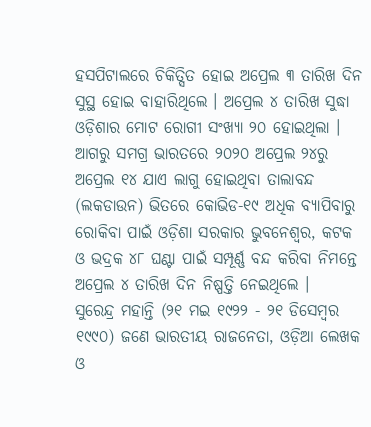ହସପିଟାଲରେ ଚିକିତ୍ସିତ ହୋଇ ଅପ୍ରେଲ ୩ ତାରିଖ ଦିନ ସୁସ୍ଥ ହୋଇ ବାହାରିଥିଲେ । ଅପ୍ରେଲ ୪ ତାରିଖ ସୁଦ୍ଧା ଓଡ଼ିଶାର ମୋଟ ରୋଗୀ ସଂଖ୍ୟା ୨୦ ହୋଇଥିଲା । ଆଗରୁ ସମଗ୍ର ଭାରତରେ ୨୦୨୦ ଅପ୍ରେଲ ୨୪ରୁ ଅପ୍ରେଲ ୧୪ ଯାଏ ଲାଗୁ ହୋଇଥିବା ତାଲାବନ୍ଦ (ଲକଡାଉନ) ଭିତରେ କୋଭିଡ-୧୯ ଅଧିକ ବ୍ୟାପିବାରୁ ରୋକିବା ପାଇଁ ଓଡ଼ିଶା ସରକାର ଭୁବନେଶ୍ୱର, କଟକ ଓ ଭଦ୍ରକ ୪୮ ଘଣ୍ଟା ପାଇଁ ସମ୍ପୂର୍ଣ୍ଣ ବନ୍ଦ କରିବା ନିମନ୍ତେ ଅପ୍ରେଲ ୪ ତାରିଖ ଦିନ ନିଷ୍ପତ୍ତି ନେଇଥିଲେ ।
ସୁରେନ୍ଦ୍ର ମହାନ୍ତି (୨୧ ମଇ ୧୯୨୨ - ୨୧ ଡିସେମ୍ବର ୧୯୯୦) ଜଣେ ଭାରତୀୟ ରାଜନେତା, ଓଡ଼ିଆ ଲେଖକ ଓ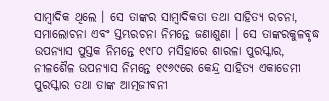ସାମ୍ବାଦିକ ଥିଲେ । ସେ ତାଙ୍କର ସାମ୍ବାଦିକତା ତଥା ସାହିତ୍ୟ ରଚନା, ସମାଲୋଚନା ଏବଂ ସ୍ତମ୍ଭରଚନା ନିମନ୍ତେ ଜଣାଶୁଣା । ସେ ତାଙ୍କରକୁଳବୃଦ୍ଧ ଉପନ୍ୟାସ ପୁସ୍ତକ ନିମନ୍ତେ ୧୯୮୦ ମସିହାରେ ଶାରଳା ପୁରସ୍କାର, ନୀଳଶୈଳ ଉପନ୍ୟାସ ନିମନ୍ତେ ୧୯୬୯ରେ କେନ୍ଦ୍ର ସାହିତ୍ୟ ଏକାଡେମୀ ପୁରସ୍କାର ତଥା ତାଙ୍କ ଆତ୍ମଜୀବନୀ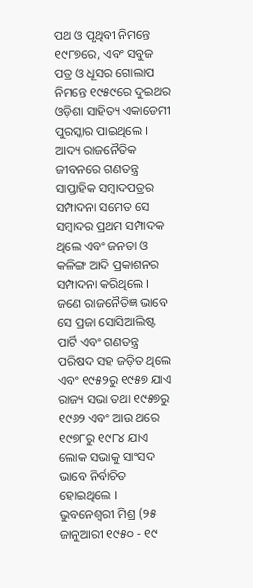ପଥ ଓ ପୃଥିବୀ ନିମନ୍ତେ ୧୯୮୭ରେ, ଏବଂ ସବୁଜ ପତ୍ର ଓ ଧୂସର ଗୋଲାପ ନିମନ୍ତେ ୧୯୫୯ରେ ଦୁଇଥର ଓଡ଼ିଶା ସାହିତ୍ୟ ଏକାଡେମୀ ପୁରସ୍କାର ପାଇଥିଲେ । ଆଦ୍ୟ ରାଜନୈତିକ ଜୀବନରେ ଗଣତନ୍ତ୍ର ସାପ୍ତାହିକ ସମ୍ବାଦପତ୍ରର ସମ୍ପାଦନା ସମେତ ସେ ସମ୍ବାଦର ପ୍ରଥମ ସମ୍ପାଦକ ଥିଲେ ଏବଂ ଜନତା ଓ କଳିଙ୍ଗ ଆଦି ପ୍ରକାଶନର ସମ୍ପାଦନା କରିଥିଲେ । ଜଣେ ରାଜନୈତିଜ୍ଞ ଭାବେ ସେ ପ୍ରଜା ସୋସିଆଲିଷ୍ଟ ପାର୍ଟି ଏବଂ ଗଣତନ୍ତ୍ର ପରିଷଦ ସହ ଜଡ଼ିତ ଥିଲେ ଏବଂ ୧୯୫୨ରୁ ୧୯୫୭ ଯାଏ ରାଜ୍ୟ ସଭା ତଥା ୧୯୫୭ରୁ ୧୯୬୨ ଏବଂ ଆଉ ଥରେ ୧୯୭୮ରୁ ୧୯୮୪ ଯାଏ ଲୋକ ସଭାକୁ ସାଂସଦ ଭାବେ ନିର୍ବାଚିତ ହୋଇଥିଲେ ।
ଭୁବନେଶ୍ୱରୀ ମିଶ୍ର (୨୫ ଜାନୁଆରୀ ୧୯୫୦ - ୧୯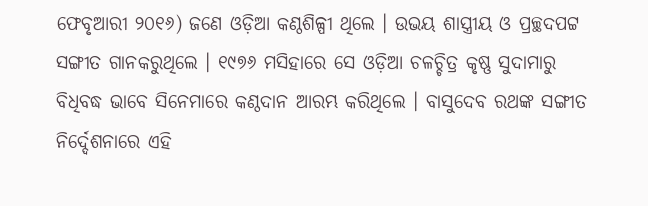ଫେବୃଆରୀ ୨୦୧୬) ଜଣେ ଓଡ଼ିଆ କଣ୍ଠଶିଳ୍ପୀ ଥିଲେ । ଉଭୟ ଶାସ୍ତ୍ରୀୟ ଓ ପ୍ରଚ୍ଛଦପଟ୍ଟ ସଙ୍ଗୀତ ଗାନକରୁଥିଲେ । ୧୯୭୬ ମସିହାରେ ସେ ଓଡ଼ିଆ ଚଳଚ୍ଚିତ୍ର କୃଷ୍ଣ ସୁଦାମାରୁ ବିଧିବଦ୍ଧ ଭାବେ ସିନେମାରେ କଣ୍ଠଦାନ ଆରମ୍ଭ କରିଥିଲେ । ବାସୁଦେବ ରଥଙ୍କ ସଙ୍ଗୀତ ନିର୍ଦ୍ଦେଶନାରେ ଏହି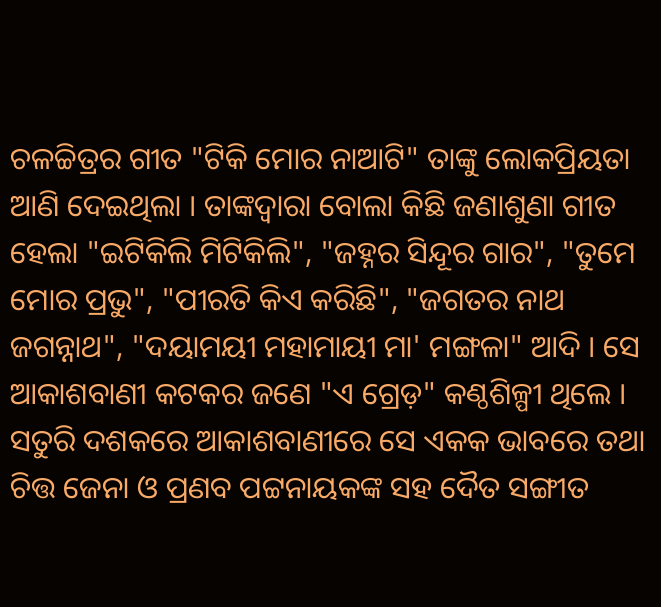ଚଳଚ୍ଚିତ୍ରର ଗୀତ "ଟିକି ମୋର ନାଆଟି" ତାଙ୍କୁ ଲୋକପ୍ରିୟତା ଆଣି ଦେଇଥିଲା । ତାଙ୍କଦ୍ୱାରା ବୋଲା କିଛି ଜଣାଶୁଣା ଗୀତ ହେଲା "ଇଟିକିଲି ମିଟିକିଲି", "ଜହ୍ନର ସିନ୍ଦୂର ଗାର", "ତୁମେ ମୋର ପ୍ରଭୁ", "ପୀରତି କିଏ କରିଛି", "ଜଗତର ନାଥ ଜଗନ୍ନାଥ", "ଦୟାମୟୀ ମହାମାୟୀ ମା' ମଙ୍ଗଳା" ଆଦି । ସେ ଆକାଶବାଣୀ କଟକର ଜଣେ "ଏ ଗ୍ରେଡ଼" କଣ୍ଠଶିଳ୍ପୀ ଥିଲେ । ସତୁରି ଦଶକରେ ଆକାଶବାଣୀରେ ସେ ଏକକ ଭାବରେ ତଥା ଚିତ୍ତ ଜେନା ଓ ପ୍ରଣବ ପଟ୍ଟନାୟକଙ୍କ ସହ ଦୈତ ସଙ୍ଗୀତ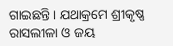ଗାଇଛନ୍ତି । ଯଥାକ୍ରମେ ଶ୍ରୀକୃଷ୍ଣ ରାସଲୀଳା ଓ ଜୟ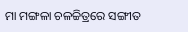ମା ମଙ୍ଗଳା ଚଳଚ୍ଚିତ୍ରରେ ସଙ୍ଗୀତ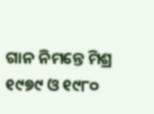ଗାନ ନିମନ୍ତେ ମିଶ୍ର ୧୯୭୯ ଓ ୧୯୮୦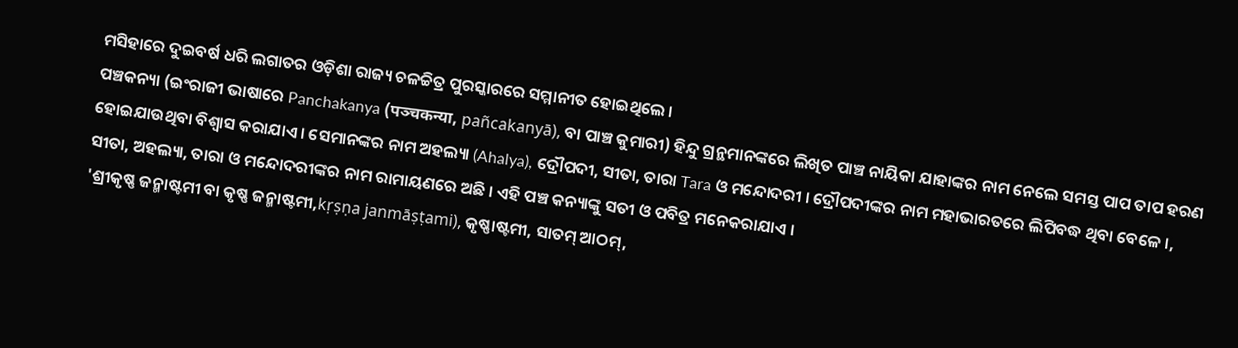ମସିହାରେ ଦୁଇବର୍ଷ ଧରି ଲଗାତର ଓଡ଼ିଶା ରାଜ୍ୟ ଚଳଚ୍ଚିତ୍ର ପୁରସ୍କାରରେ ସମ୍ମାନୀତ ହୋଇଥିଲେ ।
ପଞ୍ଚକନ୍ୟା (ଇଂରାଜୀ ଭାଷାରେ Panchakanya (पञ्चकन्या, pañcakanyā), ବା ପାଞ୍ଚ କୁମାରୀ) ହିନ୍ଦୁ ଗ୍ରନ୍ଥମାନଙ୍କରେ ଲିଖିତ ପାଞ୍ଚ ନାୟିକା ଯାହାଙ୍କର ନାମ ନେଲେ ସମସ୍ତ ପାପ ତାପ ହରଣ ହୋଇଯାଉଥିବା ବିଶ୍ୱାସ କରାଯାଏ । ସେମାନଙ୍କର ନାମ ଅହଲ୍ୟା (Ahalya), ଦ୍ରୌପଦୀ, ସୀତା, ତାରା Tara ଓ ମନ୍ଦୋଦରୀ । ଦ୍ରୌପଦୀଙ୍କର ନାମ ମହାଭାରତରେ ଲିପିବଦ୍ଧ ଥିବା ବେଳେ ।, ସୀତା, ଅହଲ୍ୟା, ତାରା ଓ ମନ୍ଦୋଦରୀଙ୍କର ନାମ ରାମାୟଣରେ ଅଛି । ଏହି ପଞ୍ଚ କନ୍ୟାଙ୍କୁ ସତୀ ଓ ପବିତ୍ର ମନେକରାଯାଏ ।
'ଶ୍ରୀକୃଷ୍ଣ ଜନ୍ମାଷ୍ଟମୀ ବା କୃଷ୍ଣ ଜନ୍ମାଷ୍ଟମୀ,kṛṣṇa janmāṣṭami), କୃଷ୍ଣାଷ୍ଟମୀ, ସାତମ୍ ଆଠମ୍,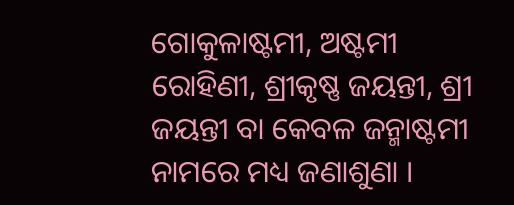ଗୋକୁଳାଷ୍ଟମୀ, ଅଷ୍ଟମୀ ରୋହିଣୀ, ଶ୍ରୀକୃଷ୍ଣ ଜୟନ୍ତୀ, ଶ୍ରୀ ଜୟନ୍ତୀ ବା କେବଳ ଜନ୍ମାଷ୍ଟମୀ ନାମରେ ମଧ୍ୟ ଜଣାଶୁଣା ।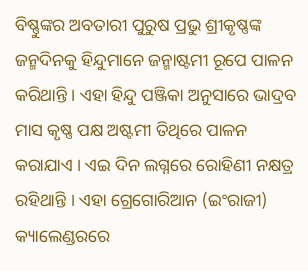ବିଷ୍ଣୁଙ୍କର ଅବତାରୀ ପୁରୁଷ ପ୍ରଭୁ ଶ୍ରୀକୃଷ୍ଣଙ୍କ ଜନ୍ମଦିନକୁ ହିନ୍ଦୁମାନେ ଜନ୍ମାଷ୍ଟମୀ ରୂପେ ପାଳନ କରିଥାନ୍ତି । ଏହା ହିନ୍ଦୁ ପଞ୍ଜିକା ଅନୁସାରେ ଭାଦ୍ରବ ମାସ କୃଷ୍ଣ ପକ୍ଷ ଅଷ୍ଟମୀ ତିଥିରେ ପାଳନ କରାଯାଏ । ଏଇ ଦିନ ଲଗ୍ନରେ ରୋହିଣୀ ନକ୍ଷତ୍ର ରହିଥାନ୍ତି । ଏହା ଗ୍ରେଗୋରିଆନ (ଇଂରାଜୀ) କ୍ୟାଲେଣ୍ଡରରେ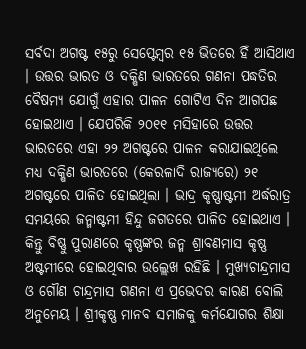ସର୍ବଦା ଅଗଷ୍ଟ ୧୫ରୁ ସେପ୍ଟେମ୍ବର ୧୫ ଭିତରେ ହିଁ ଆସିଥାଏ । ଉତ୍ତର ଭାରତ ଓ ଦକ୍ଷିଣ ଭାରତରେ ଗଣନା ପଦ୍ଧତିର ବୈଷମ୍ୟ ଯୋଗୁଁ ଏହାର ପାଳନ ଗୋଟିଏ ଦିନ ଆଗପଛ ହୋଇଥାଏ । ଯେପରିକି ୨୦୧୧ ମସିହାରେ ଉତ୍ତର ଭାରତରେ ଏହା ୨୨ ଅଗଷ୍ଟରେ ପାଳନ କରାଯାଇଥିଲେ ମଧ୍ୟ ଦକ୍ଷିଣ ଭାରତରେ (କେରଳାଦି ରାଜ୍ୟରେ) ୨୧ ଅଗଷ୍ଟରେ ପାଳିତ ହୋଇଥିଲା । ଭାଦ୍ର କୃଷ୍ଣାଷ୍ଟମୀ ଅର୍ଦ୍ଧରାତ୍ର ସମୟରେ ଜନ୍ମାଷ୍ଟମୀ ହିନ୍ଦୁ ଜଗତରେ ପାଳିତ ହୋଇଥାଏ । କିନ୍ତୁ ବିଷ୍ଣୁ ପୁରାଣରେ କୃଷ୍ଣଙ୍କର ଜନ୍ମ ଶ୍ରାବଣମାସ କୃଷ୍ଣ ଅଷ୍ଟମୀରେ ହୋଇଥିବାର ଉଲ୍ଲେଖ ରହିଛି । ମୁଖ୍ୟଚାନ୍ଦ୍ରମାସ ଓ ଗୌଣ ଚାନ୍ଦ୍ରମାସ ଗଣନା ଏ ପ୍ରଭେଦର କାରଣ ବୋଲି ଅନୁମେୟ । ଶ୍ରୀକୃଷ୍ଣ ମାନବ ସମାଜକୁ କର୍ମଯୋଗର ଶିକ୍ଷା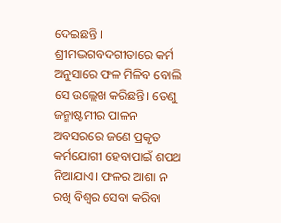ଦେଇଛନ୍ତି । ଶ୍ରୀମଦ୍ଭଗବଦଗୀତାରେ କର୍ମ ଅନୁସାରେ ଫଳ ମିଳିବ ବୋଲି ସେ ଉଲ୍ଲେଖ କରିଛନ୍ତି। ତେଣୁ ଜନ୍ମାଷ୍ଟମୀର ପାଳନ ଅବସରରେ ଜଣେ ପ୍ରକୃତ କର୍ମଯୋଗୀ ହେବାପାଇଁ ଶପଥ ନିଆଯାଏ। ଫଳର ଆଶା ନ ରଖି ବିଶ୍ୱର ସେବା କରିବା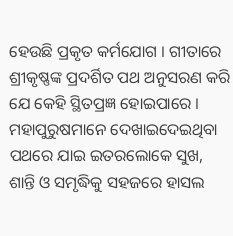ହେଉଛି ପ୍ରକୃତ କର୍ମଯୋଗ । ଗୀତାରେ ଶ୍ରୀକୃଷ୍ଣଙ୍କ ପ୍ରଦର୍ଶିତ ପଥ ଅନୁସରଣ କରି ଯେ କେହି ସ୍ଥିତପ୍ରଜ୍ଞ ହୋଇପାରେ । ମହାପୁରୁଷମାନେ ଦେଖାଇଦେଇଥିବା ପଥରେ ଯାଇ ଇତରଲୋକେ ସୁଖ, ଶାନ୍ତି ଓ ସମୃଦ୍ଧିକୁ ସହଜରେ ହାସଲ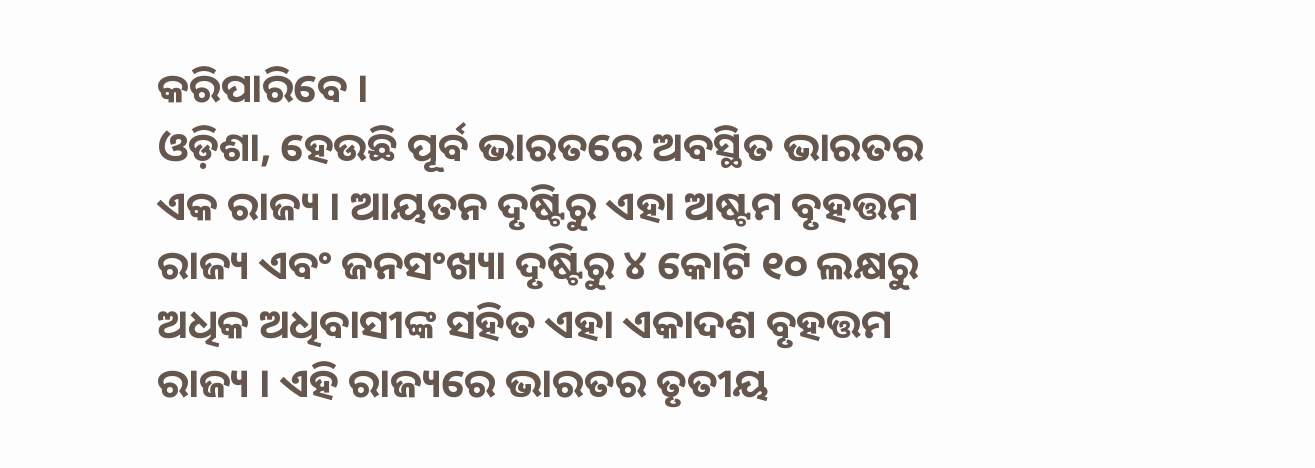କରିପାରିବେ ।
ଓଡ଼ିଶା, ହେଉଛି ପୂର୍ବ ଭାରତରେ ଅବସ୍ଥିତ ଭାରତର ଏକ ରାଜ୍ୟ । ଆୟତନ ଦୃଷ୍ଟିରୁ ଏହା ଅଷ୍ଟମ ବୃହତ୍ତମ ରାଜ୍ୟ ଏବଂ ଜନସଂଖ୍ୟା ଦୃଷ୍ଟିରୁ ୪ କୋଟି ୧୦ ଲକ୍ଷରୁ ଅଧିକ ଅଧିବାସୀଙ୍କ ସହିତ ଏହା ଏକାଦଶ ବୃହତ୍ତମ ରାଜ୍ୟ । ଏହି ରାଜ୍ୟରେ ଭାରତର ତୃତୀୟ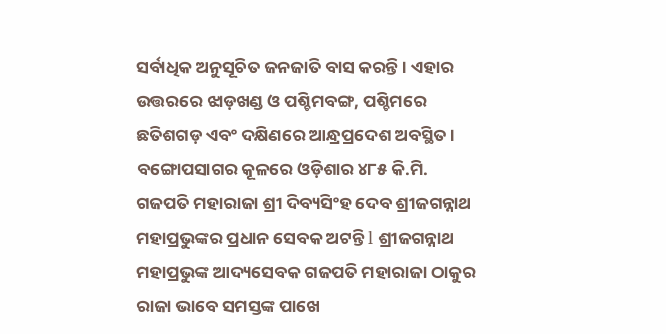ସର୍ବାଧିକ ଅନୁସୂଚିତ ଜନଜାତି ବାସ କରନ୍ତି । ଏହାର ଉତ୍ତରରେ ଝାଡ଼ଖଣ୍ଡ ଓ ପଶ୍ଚିମବଙ୍ଗ, ପଶ୍ଚିମରେ ଛତିଶଗଡ଼ ଏବଂ ଦକ୍ଷିଣରେ ଆନ୍ଧ୍ରପ୍ରଦେଶ ଅବସ୍ଥିତ । ବଙ୍ଗୋପସାଗର କୂଳରେ ଓଡ଼ିଶାର ୪୮୫ କି.ମି.
ଗଜପତି ମହାରାଜା ଶ୍ରୀ ଦିବ୍ୟସିଂହ ଦେବ ଶ୍ରୀଜଗନ୍ନାଥ ମହାପ୍ରଭୁଙ୍କର ପ୍ରଧାନ ସେବକ ଅଟନ୍ତି l ଶ୍ରୀଜଗନ୍ନାଥ ମହାପ୍ରଭୁଙ୍କ ଆଦ୍ୟସେବକ ଗଜପତି ମହାରାଜା ଠାକୁର ରାଜା ଭାବେ ସମସ୍ତଙ୍କ ପାଖେ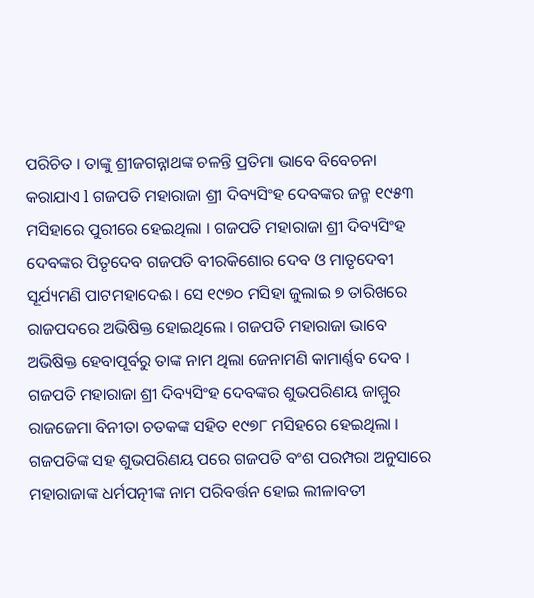ପରିଚିତ । ତାଙ୍କୁ ଶ୍ରୀଜଗନ୍ନାଥଙ୍କ ଚଳନ୍ତି ପ୍ରତିମା ଭାବେ ବିବେଚନା କରାଯାଏ l ଗଜପତି ମହାରାଜା ଶ୍ରୀ ଦିବ୍ୟସିଂହ ଦେବଙ୍କର ଜନ୍ମ ୧୯୫୩ ମସିହାରେ ପୁରୀରେ ହେଇଥିଲା । ଗଜପତି ମହାରାଜା ଶ୍ରୀ ଦିବ୍ୟସିଂହ ଦେବଙ୍କର ପିତୃଦେବ ଗଜପତି ବୀରକିଶୋର ଦେବ ଓ ମାତୃଦେବୀ ସୂର୍ଯ୍ୟମଣି ପାଟମହାଦେଈ । ସେ ୧୯୭୦ ମସିହା ଜୁଲାଇ ୭ ତାରିଖରେ ରାଜପଦରେ ଅଭିଷିକ୍ତ ହୋଇଥିଲେ । ଗଜପତି ମହାରାଜା ଭାବେ ଅଭିଷିକ୍ତ ହେବାପୂର୍ବରୁ ତାଙ୍କ ନାମ ଥିଲା ଜେନାମଣି କାମାର୍ଣ୍ଣବ ଦେବ । ଗଜପତି ମହାରାଜା ଶ୍ରୀ ଦିବ୍ୟସିଂହ ଦେବଙ୍କର ଶୁଭପରିଣୟ ଜାମ୍ମୁର ରାଜଜେମା ବିନୀତା ଚତକଙ୍କ ସହିତ ୧୯୭୮ ମସିହରେ ହେଇଥିଲା । ଗଜପତିଙ୍କ ସହ ଶୁଭପରିଣୟ ପରେ ଗଜପତି ବଂଶ ପରମ୍ପରା ଅନୁସାରେ ମହାରାଜାଙ୍କ ଧର୍ମପତ୍ନୀଙ୍କ ନାମ ପରିବର୍ତ୍ତନ ହୋଇ ଲୀଳାବତୀ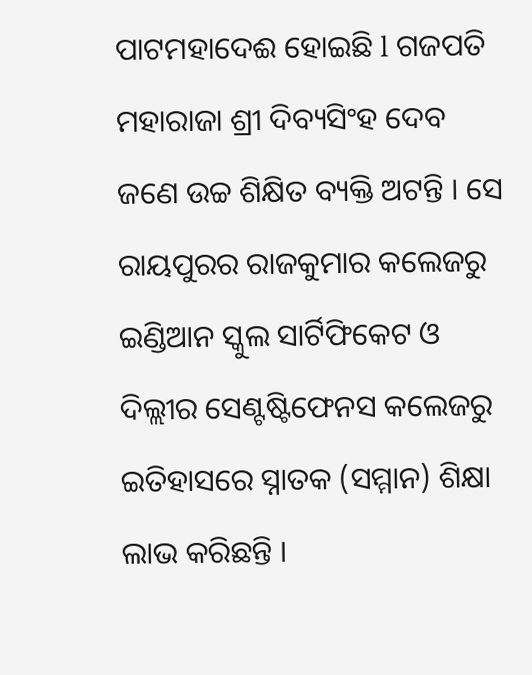ପାଟମହାଦେଈ ହୋଇଛି l ଗଜପତି ମହାରାଜା ଶ୍ରୀ ଦିବ୍ୟସିଂହ ଦେବ ଜଣେ ଉଚ୍ଚ ଶିକ୍ଷିତ ବ୍ୟକ୍ତି ଅଟନ୍ତି । ସେ ରାୟପୁରର ରାଜକୁମାର କଲେଜରୁ ଇଣ୍ଡିଆନ ସ୍କୁଲ ସାର୍ଟିଫିକେଟ ଓ ଦିଲ୍ଲୀର ସେଣ୍ଟଷ୍ଟିଫେନସ କଲେଜରୁ ଇତିହାସରେ ସ୍ନାତକ (ସମ୍ମାନ) ଶିକ୍ଷା ଲାଭ କରିଛନ୍ତି ।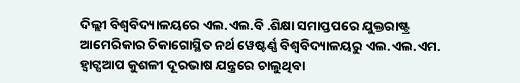ଦିଲ୍ଲୀ ବିଶ୍ୱବିଦ୍ୟାଳୟରେ ଏଲ.ଏଲ.ବି .ଶିକ୍ଷା ସମାପ୍ତପରେ ଯୁକ୍ତରାଷ୍ଟ୍ର ଆମେରିକାର ଚିକାଗୋସ୍ଥିତ ନର୍ଥ ୱେଷ୍ଟର୍ଣ୍ଣ ବିଶ୍ୱବିଦ୍ୟାଳୟରୁ ଏଲ.ଏଲ.ଏମ.
ହ୍ୱାଟ୍ସଆପ କୁଶଳୀ ଦୂରଭାଷ ଯନ୍ତ୍ରରେ ଚାଲୁଥିବା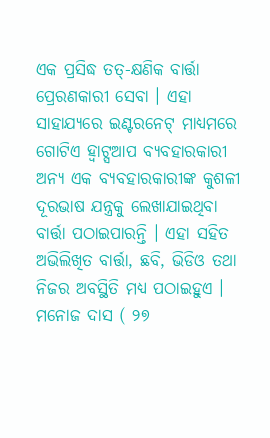ଏକ ପ୍ରସିଦ୍ଧ ତତ୍-କ୍ଷଣିକ ବାର୍ତ୍ତା ପ୍ରେରଣକାରୀ ସେବା । ଏହା ସାହାଯ୍ୟରେ ଇଣ୍ଟରନେଟ୍ ମାଧ୍ୟମରେ ଗୋଟିଏ ହ୍ୱାଟ୍ସଆପ ବ୍ୟବହାରକାରୀ ଅନ୍ୟ ଏକ ବ୍ୟବହାରକାରୀଙ୍କ କୁଶଳୀ ଦୂରଭାଷ ଯନ୍ତ୍ରକୁ ଲେଖାଯାଇଥିବା ବାର୍ତ୍ତା ପଠାଇପାରନ୍ତି । ଏହା ସହିତ ଅଭିଲିଖିତ ବାର୍ତ୍ତା, ଛବି, ଭିଡିଓ ତଥା ନିଜର ଅବସ୍ଥିତି ମଧ୍ୟ ପଠାଇହୁଏ ।
ମନୋଜ ଦାସ ( ୨୭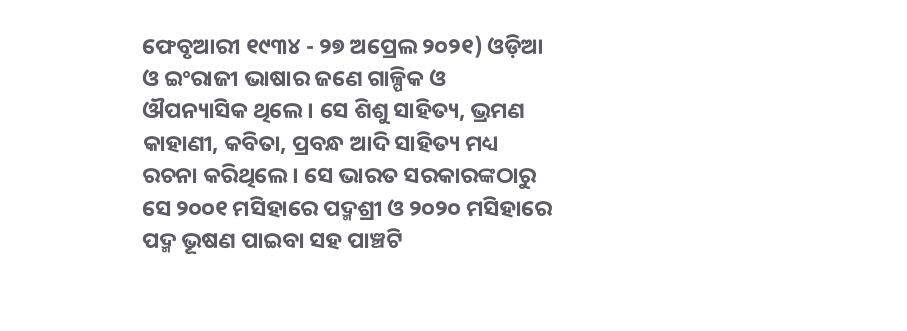ଫେବୃଆରୀ ୧୯୩୪ - ୨୭ ଅପ୍ରେଲ ୨୦୨୧) ଓଡ଼ିଆ ଓ ଇଂରାଜୀ ଭାଷାର ଜଣେ ଗାଳ୍ପିକ ଓ ଔପନ୍ୟାସିକ ଥିଲେ । ସେ ଶିଶୁ ସାହିତ୍ୟ, ଭ୍ରମଣ କାହାଣୀ, କବିତା, ପ୍ରବନ୍ଧ ଆଦି ସାହିତ୍ୟ ମଧ୍ୟ ରଚନା କରିଥିଲେ । ସେ ଭାରତ ସରକାରଙ୍କଠାରୁ ସେ ୨୦୦୧ ମସିହାରେ ପଦ୍ମଶ୍ରୀ ଓ ୨୦୨୦ ମସିହାରେ ପଦ୍ମ ଭୂଷଣ ପାଇବା ସହ ପାଞ୍ଚଟି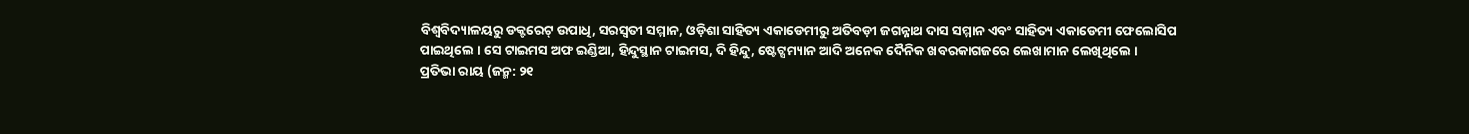ବିଶ୍ୱବିଦ୍ୟାଳୟରୁ ଡକ୍ଟରେଟ୍ ଉପାଧି, ସରସ୍ୱତୀ ସମ୍ମାନ, ଓଡ଼ିଶା ସାହିତ୍ୟ ଏକାଡେମୀରୁ ଅତିବଡ଼ୀ ଜଗନ୍ନାଥ ଦାସ ସମ୍ମାନ ଏବଂ ସାହିତ୍ୟ ଏକାଡେମୀ ଫେଲୋସିପ ପାଇଥିଲେ । ସେ ଟାଇମସ ଅଫ ଇଣ୍ଡିଆ, ହିନ୍ଦୁସ୍ଥାନ ଟାଇମସ, ଦି ହିନ୍ଦୁ, ଷ୍ଟେଟ୍ସମ୍ୟାନ ଆଦି ଅନେକ ଦୈନିକ ଖବରକାଗଜରେ ଲେଖାମାନ ଲେଖିଥିଲେ ।
ପ୍ରତିଭା ରାୟ (ଜନ୍ମ: ୨୧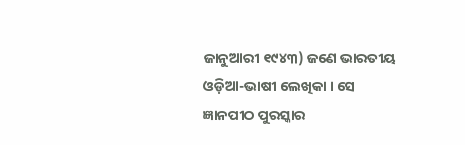ଜାନୁଆରୀ ୧୯୪୩) ଜଣେ ଭାରତୀୟ ଓଡ଼ିଆ-ଭାଷୀ ଲେଖିକା । ସେ ଜ୍ଞାନପୀଠ ପୁରସ୍କାର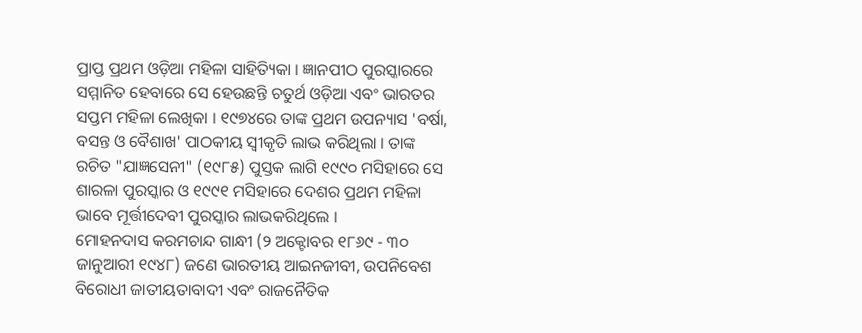ପ୍ରାପ୍ତ ପ୍ରଥମ ଓଡ଼ିଆ ମହିଳା ସାହିତ୍ୟିକା । ଜ୍ଞାନପୀଠ ପୁରସ୍କାରରେ ସମ୍ମାନିତ ହେବାରେ ସେ ହେଉଛନ୍ତି ଚତୁର୍ଥ ଓଡ଼ିଆ ଏବଂ ଭାରତର ସପ୍ତମ ମହିଳା ଲେଖିକା । ୧୯୭୪ରେ ତାଙ୍କ ପ୍ରଥମ ଉପନ୍ୟାସ 'ବର୍ଷା, ବସନ୍ତ ଓ ବୈଶାଖ' ପାଠକୀୟ ସ୍ୱୀକୃତି ଲାଭ କରିଥିଲା । ତାଙ୍କ ରଚିତ "ଯାଜ୍ଞସେନୀ" (୧୯୮୫) ପୁସ୍ତକ ଲାଗି ୧୯୯୦ ମସିହାରେ ସେ ଶାରଳା ପୁରସ୍କାର ଓ ୧୯୯୧ ମସିହାରେ ଦେଶର ପ୍ରଥମ ମହିଳା ଭାବେ ମୂର୍ତ୍ତୀଦେବୀ ପୁରସ୍କାର ଲାଭକରିଥିଲେ ।
ମୋହନଦାସ କରମଚାନ୍ଦ ଗାନ୍ଧୀ (୨ ଅକ୍ଟୋବର ୧୮୬୯ - ୩୦ ଜାନୁଆରୀ ୧୯୪୮) ଜଣେ ଭାରତୀୟ ଆଇନଜୀବୀ, ଉପନିବେଶ ବିରୋଧୀ ଜାତୀୟତାବାଦୀ ଏବଂ ରାଜନୈତିକ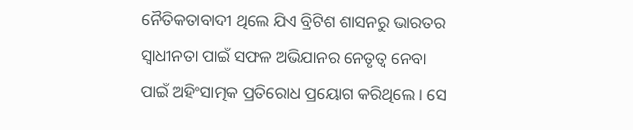ନୈତିକତାବାଦୀ ଥିଲେ ଯିଏ ବ୍ରିଟିଶ ଶାସନରୁ ଭାରତର ସ୍ୱାଧୀନତା ପାଇଁ ସଫଳ ଅଭିଯାନର ନେତୃତ୍ୱ ନେବା ପାଇଁ ଅହିଂସାତ୍ମକ ପ୍ରତିରୋଧ ପ୍ରୟୋଗ କରିଥିଲେ । ସେ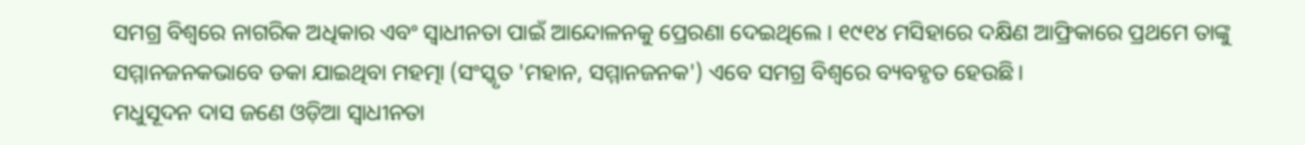ସମଗ୍ର ବିଶ୍ୱରେ ନାଗରିକ ଅଧିକାର ଏବଂ ସ୍ୱାଧୀନତା ପାଇଁ ଆନ୍ଦୋଳନକୁ ପ୍ରେରଣା ଦେଇଥିଲେ । ୧୯୧୪ ମସିହାରେ ଦକ୍ଷିଣ ଆଫ୍ରିକାରେ ପ୍ରଥମେ ତାଙ୍କୁ ସମ୍ମାନଜନକଭାବେ ଡକା ଯାଇଥିବା ମହତ୍ମା (ସଂସ୍କୃତ 'ମହାନ, ସମ୍ମାନଜନକ') ଏବେ ସମଗ୍ର ବିଶ୍ୱରେ ବ୍ୟବହୃତ ହେଉଛି।
ମଧୁସୂଦନ ଦାସ ଜଣେ ଓଡ଼ିଆ ସ୍ୱାଧୀନତା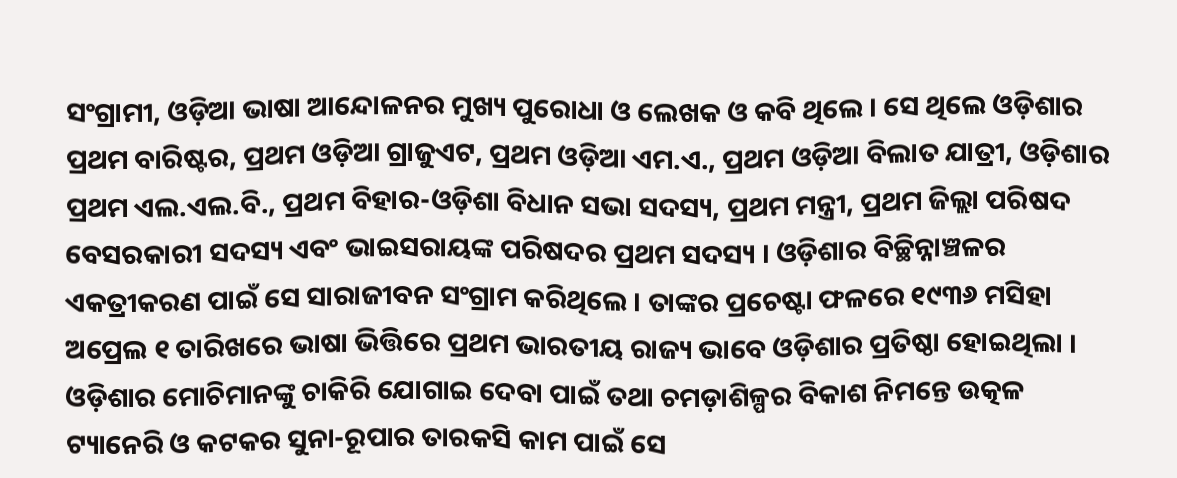ସଂଗ୍ରାମୀ, ଓଡ଼ିଆ ଭାଷା ଆନ୍ଦୋଳନର ମୁଖ୍ୟ ପୁରୋଧା ଓ ଲେଖକ ଓ କବି ଥିଲେ । ସେ ଥିଲେ ଓଡ଼ିଶାର ପ୍ରଥମ ବାରିଷ୍ଟର, ପ୍ରଥମ ଓଡ଼ିଆ ଗ୍ରାଜୁଏଟ, ପ୍ରଥମ ଓଡ଼ିଆ ଏମ.ଏ., ପ୍ରଥମ ଓଡ଼ିଆ ବିଲାତ ଯାତ୍ରୀ, ଓଡ଼ିଶାର ପ୍ରଥମ ଏଲ.ଏଲ.ବି., ପ୍ରଥମ ବିହାର-ଓଡ଼ିଶା ବିଧାନ ସଭା ସଦସ୍ୟ, ପ୍ରଥମ ମନ୍ତ୍ରୀ, ପ୍ରଥମ ଜିଲ୍ଲା ପରିଷଦ ବେସରକାରୀ ସଦସ୍ୟ ଏବଂ ଭାଇସରାୟଙ୍କ ପରିଷଦର ପ୍ରଥମ ସଦସ୍ୟ । ଓଡ଼ିଶାର ବିଚ୍ଛିନ୍ନାଞ୍ଚଳର ଏକତ୍ରୀକରଣ ପାଇଁ ସେ ସାରାଜୀବନ ସଂଗ୍ରାମ କରିଥିଲେ । ତାଙ୍କର ପ୍ରଚେଷ୍ଟା ଫଳରେ ୧୯୩୬ ମସିହା ଅପ୍ରେଲ ୧ ତାରିଖରେ ଭାଷା ଭିତ୍ତିରେ ପ୍ରଥମ ଭାରତୀୟ ରାଜ୍ୟ ଭାବେ ଓଡ଼ିଶାର ପ୍ରତିଷ୍ଠା ହୋଇଥିଲା । ଓଡ଼ିଶାର ମୋଚିମାନଙ୍କୁ ଚାକିରି ଯୋଗାଇ ଦେବା ପାଇଁ ତଥା ଚମଡ଼ାଶିଳ୍ପର ବିକାଶ ନିମନ୍ତେ ଉତ୍କଳ ଟ୍ୟାନେରି ଓ କଟକର ସୁନା-ରୂପାର ତାରକସି କାମ ପାଇଁ ସେ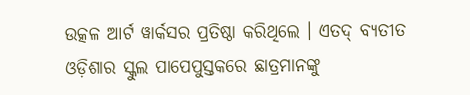ଉତ୍କଳ ଆର୍ଟ ୱାର୍କସର ପ୍ରତିଷ୍ଠା କରିଥିଲେ । ଏତଦ୍ ବ୍ୟତୀତ ଓଡ଼ିଶାର ସ୍କୁଲ ପାପେପୁସ୍ତକରେ ଛାତ୍ରମାନଙ୍କୁ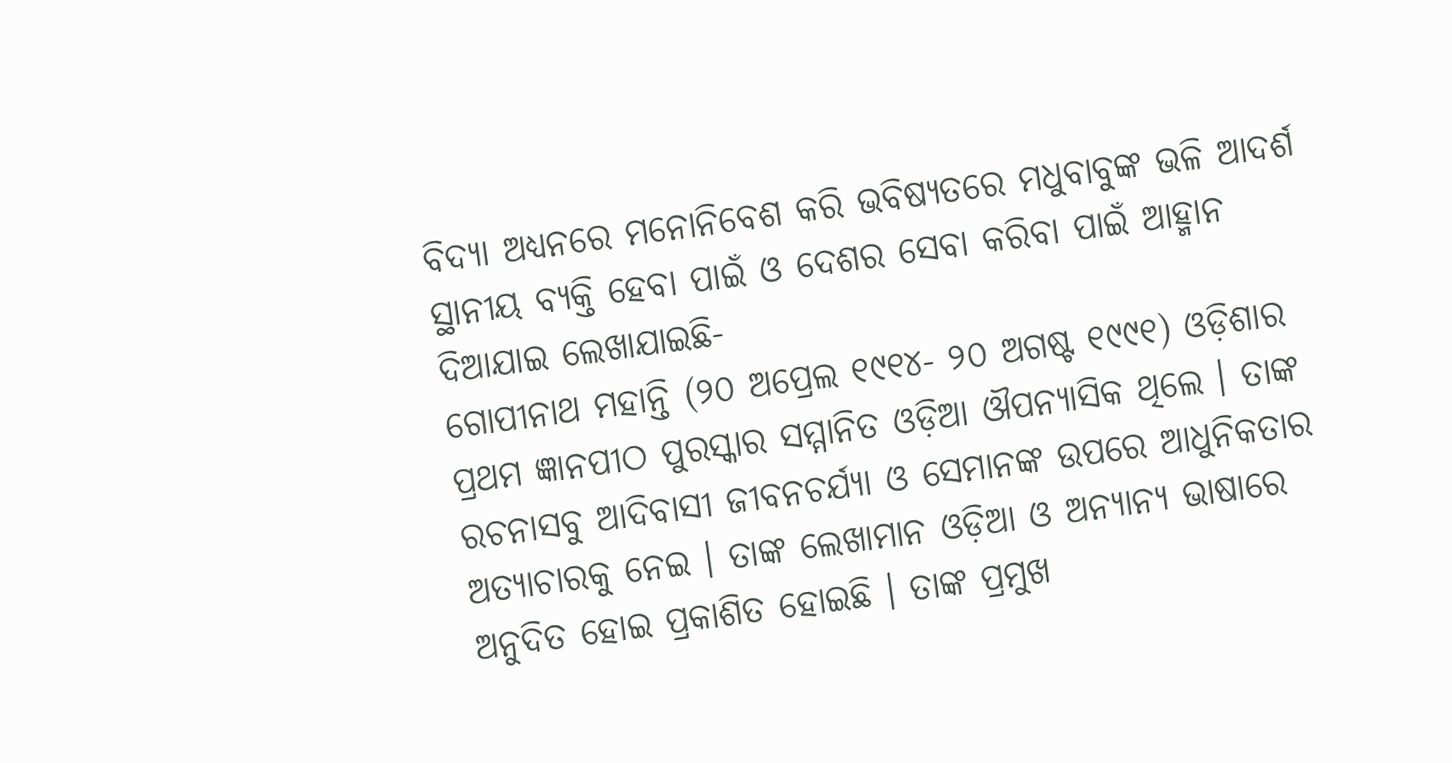ବିଦ୍ୟା ଅଧ୍ୟନରେ ମନୋନିବେଶ କରି ଭବିଷ୍ୟତରେ ମଧୁବାବୁଙ୍କ ଭଳି ଆଦର୍ଶ ସ୍ଥାନୀୟ ବ୍ୟକ୍ତି ହେବା ପାଇଁ ଓ ଦେଶର ସେବା କରିବା ପାଇଁ ଆହ୍ମାନ ଦିଆଯାଇ ଲେଖାଯାଇଛି-
ଗୋପୀନାଥ ମହାନ୍ତି (୨୦ ଅପ୍ରେଲ ୧୯୧୪- ୨୦ ଅଗଷ୍ଟ ୧୯୯୧) ଓଡ଼ିଶାର ପ୍ରଥମ ଜ୍ଞାନପୀଠ ପୁରସ୍କାର ସମ୍ମାନିତ ଓଡ଼ିଆ ଔପନ୍ୟାସିକ ଥିଲେ । ତାଙ୍କ ରଚନାସବୁ ଆଦିବାସୀ ଜୀବନଚର୍ଯ୍ୟା ଓ ସେମାନଙ୍କ ଉପରେ ଆଧୁନିକତାର ଅତ୍ୟାଚାରକୁ ନେଇ । ତାଙ୍କ ଲେଖାମାନ ଓଡ଼ିଆ ଓ ଅନ୍ୟାନ୍ୟ ଭାଷାରେ ଅନୁଦିତ ହୋଇ ପ୍ରକାଶିତ ହୋଇଛି । ତାଙ୍କ ପ୍ରମୁଖ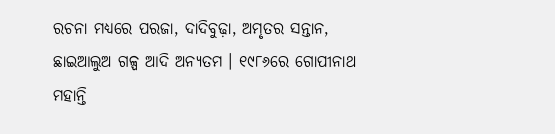ରଚନା ମଧ୍ୟରେ ପରଜା, ଦାଦିବୁଢ଼ା, ଅମୃତର ସନ୍ତାନ, ଛାଇଆଲୁଅ ଗଳ୍ପ ଆଦି ଅନ୍ୟତମ । ୧୯୮୬ରେ ଗୋପୀନାଥ ମହାନ୍ତି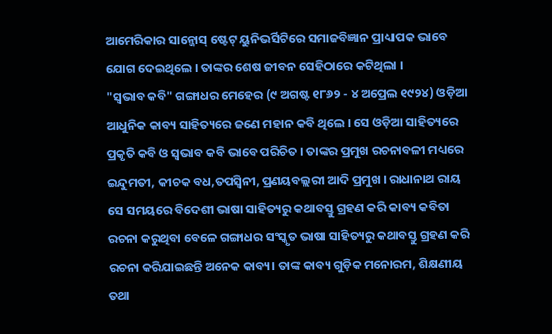ଆମେରିକାର ସାନ୍ଜୋସ୍ ଷ୍ଟେଟ୍ ୟୁନିଭର୍ସିଟିରେ ସମାଜବିଜ୍ଞାନ ପ୍ରାଧ୍ୟାପକ ଭାବେ ଯୋଗ ଦେଇଥିଲେ । ତାଙ୍କର ଶେଷ ଜୀବନ ସେହିଠାରେ କଟିଥିଲା ।
"ସ୍ବଭାବ କବି" ଗଙ୍ଗାଧର ମେହେର (୯ ଅଗଷ୍ଟ ୧୮୬୨ - ୪ ଅପ୍ରେଲ ୧୯୨୪) ଓଡ଼ିଆ ଆଧୁନିକ କାବ୍ୟ ସାହିତ୍ୟରେ ଜଣେ ମହାନ କବି ଥିଲେ । ସେ ଓଡ଼ିଆ ସାହିତ୍ୟରେ ପ୍ରକୃତି କବି ଓ ସ୍ୱଭାବ କବି ଭାବେ ପରିଚିତ । ତାଙ୍କର ପ୍ରମୁଖ ରଚନାବଳୀ ମଧ୍ୟରେ ଇନ୍ଦୁମତୀ, କୀଚକ ବଧ,ତପସ୍ୱିନୀ, ପ୍ରଣୟବଲ୍ଲରୀ ଆଦି ପ୍ରମୁଖ । ରାଧାନାଥ ରାୟ ସେ ସମୟରେ ବିଦେଶୀ ଭାଷା ସାହିତ୍ୟରୁ କଥାବସ୍ତୁ ଗ୍ରହଣ କରି କାବ୍ୟ କବିତା ରଚନା କରୁଥିବା ବେଳେ ଗଙ୍ଗାଧର ସଂସ୍କୃତ ଭାଷା ସାହିତ୍ୟରୁ କଥାବସ୍ତୁ ଗ୍ରହଣ କରି ରଚନା କରିଯାଇଛନ୍ତି ଅନେକ କାବ୍ୟ। ତାଙ୍କ କାବ୍ୟ ଗୁଡ଼ିକ ମନୋରମ, ଶିକ୍ଷଣୀୟ ତଥା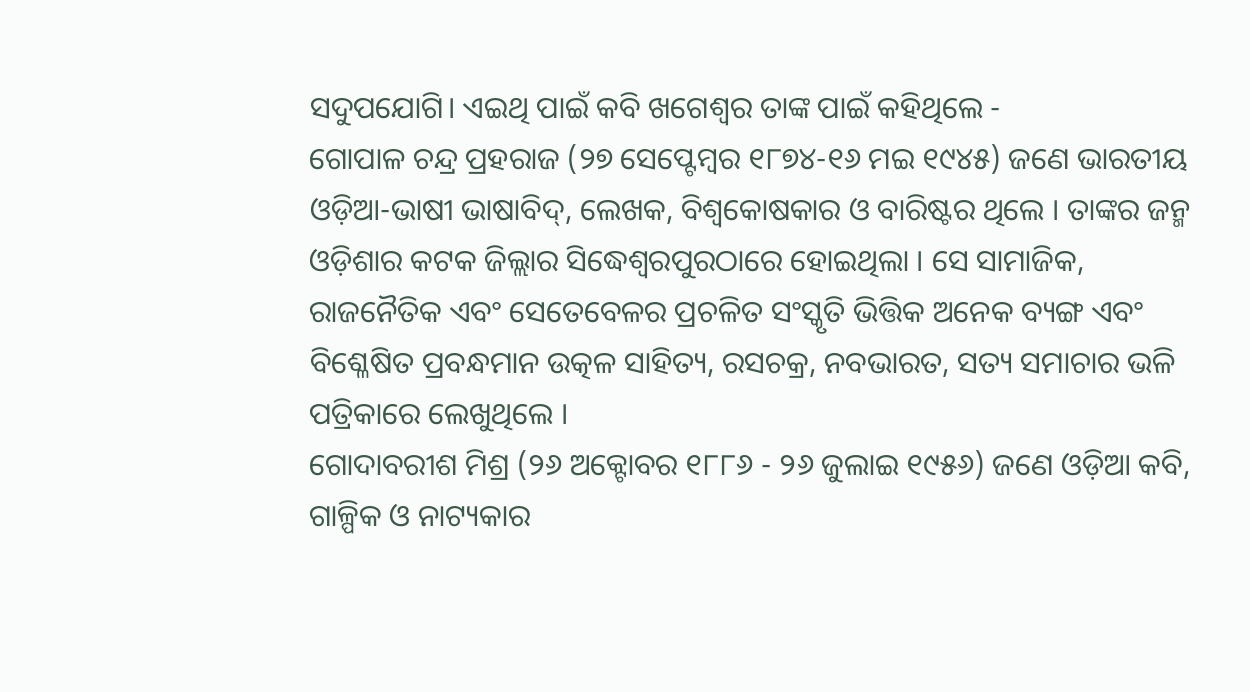ସଦୁପଯୋଗି। ଏଇଥି ପାଇଁ କବି ଖଗେଶ୍ବର ତାଙ୍କ ପାଇଁ କହିଥିଲେ -
ଗୋପାଳ ଚନ୍ଦ୍ର ପ୍ରହରାଜ (୨୭ ସେପ୍ଟେମ୍ବର ୧୮୭୪-୧୬ ମଇ ୧୯୪୫) ଜଣେ ଭାରତୀୟ ଓଡ଼ିଆ-ଭାଷୀ ଭାଷାବିଦ୍, ଲେଖକ, ବିଶ୍ୱକୋଷକାର ଓ ବାରିଷ୍ଟର ଥିଲେ । ତାଙ୍କର ଜନ୍ମ ଓଡ଼ିଶାର କଟକ ଜିଲ୍ଲାର ସିଦ୍ଧେଶ୍ୱରପୁରଠାରେ ହୋଇଥିଲା । ସେ ସାମାଜିକ, ରାଜନୈତିକ ଏବଂ ସେତେବେଳର ପ୍ରଚଳିତ ସଂସ୍କୃତି ଭିତ୍ତିକ ଅନେକ ବ୍ୟଙ୍ଗ ଏବଂ ବିଶ୍ଳେଷିତ ପ୍ରବନ୍ଧମାନ ଉତ୍କଳ ସାହିତ୍ୟ, ରସଚକ୍ର, ନବଭାରତ, ସତ୍ୟ ସମାଚାର ଭଳି ପତ୍ରିକାରେ ଲେଖୁଥିଲେ ।
ଗୋଦାବରୀଶ ମିଶ୍ର (୨୬ ଅକ୍ଟୋବର ୧୮୮୬ - ୨୬ ଜୁଲାଇ ୧୯୫୬) ଜଣେ ଓଡ଼ିଆ କବି, ଗାଳ୍ପିକ ଓ ନାଟ୍ୟକାର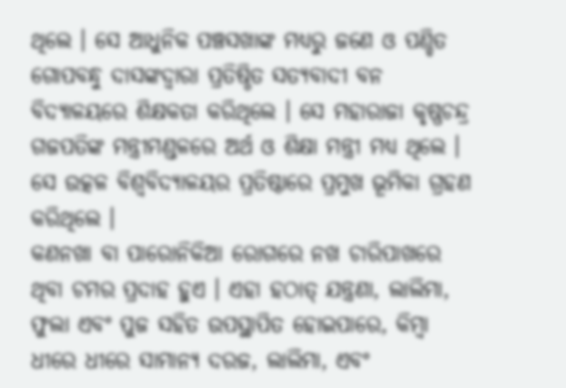ଥିଲେ । ସେ ଆଧୁନିକ ପଞ୍ଚସଖାଙ୍କ ମଧ୍ୟରୁ ଜଣେ ଓ ପଣ୍ଡିତ ଗୋପବନ୍ଧୁ ଦାସଙ୍କଦ୍ୱାରା ପ୍ରତିଷ୍ଠିତ ସତ୍ୟବାଦୀ ବନ ବିଦ୍ୟାଳୟରେ ଶିକ୍ଷକତା କରିଥିଲେ । ସେ ମହାରାଜା କୃଷ୍ଣଚନ୍ଦ୍ର ଗଜପତିଙ୍କ ମନ୍ତ୍ରୀମଣ୍ଡଳରେ ଅର୍ଥ ଓ ଶିକ୍ଷା ମନ୍ତ୍ରୀ ମଧ୍ୟ ଥିଲେ । ସେ ଉତ୍କଳ ବିଶ୍ୱବିଦ୍ୟାଳୟର ପ୍ରତିଷ୍ଠାରେ ପ୍ରମୁଖ ଭୂମିକା ଗ୍ରହଣ କରିଥିଲେ ।
କଣନଖା ବା ପାରୋନିକିଆ ରୋଗରେ ନଖ ଚାରିପାଖରେ ଥିବା ଚମର ପ୍ରଦାହ ହୁଏ । ଏହା ହଠାତ୍ ଯନ୍ତ୍ରଣା, ଲାଲିମା, ଫୁଲା ଏବଂ ପୁଜ ସହିତ ଉପସ୍ଥାପିତ ହୋଇପାରେ, କିମ୍ବା ଧୀରେ ଧୀରେ ସାମାନ୍ୟ ଦରଜ, ଲାଲିମା, ଏବଂ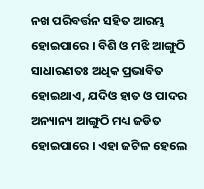ନଖ ପରିବର୍ତ୍ତନ ସହିତ ଆରମ୍ଭ ହୋଇପାରେ । ବିଶି ଓ ମଝି ଆଙ୍ଗୁଠି ସାଧାରଣତଃ ଅଧିକ ପ୍ରଭାବିତ ହୋଇଥାଏ, ଯଦିଓ ହାତ ଓ ପାଦର ଅନ୍ୟାନ୍ୟ ଆଙ୍ଗୁଠି ମଧ୍ୟ ଜଡିତ ହୋଇପାରେ । ଏହା ଜଟିଳ ହେଲେ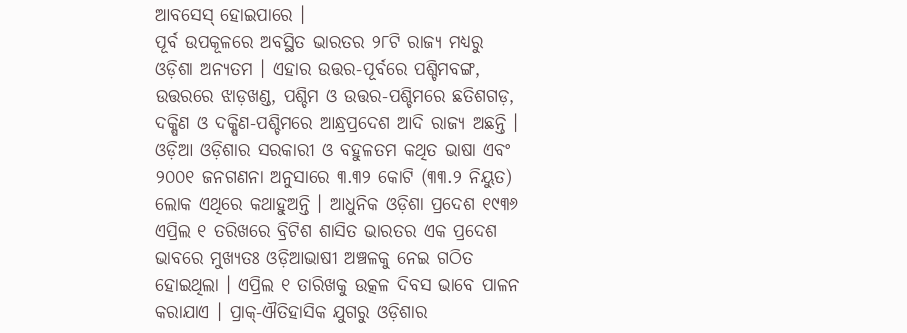ଆବସେସ୍ ହୋଇପାରେ ।
ପୂର୍ବ ଉପକୂଳରେ ଅବସ୍ଥିତ ଭାରତର ୨୮ଟି ରାଜ୍ୟ ମଧ୍ୟରୁ ଓଡ଼ିଶା ଅନ୍ୟତମ । ଏହାର ଉତ୍ତର-ପୂର୍ବରେ ପଶ୍ଚିମବଙ୍ଗ, ଉତ୍ତରରେ ଝାଡ଼ଖଣ୍ଡ, ପଶ୍ଚିମ ଓ ଉତ୍ତର-ପଶ୍ଚିମରେ ଛତିଶଗଡ଼, ଦକ୍ଷିଣ ଓ ଦକ୍ଷିଣ-ପଶ୍ଚିମରେ ଆନ୍ଧ୍ରପ୍ରଦେଶ ଆଦି ରାଜ୍ୟ ଅଛନ୍ତି । ଓଡ଼ିଆ ଓଡ଼ିଶାର ସରକାରୀ ଓ ବହୁଳତମ କଥିତ ଭାଷା ଏବଂ ୨୦୦୧ ଜନଗଣନା ଅନୁସାରେ ୩.୩୨ କୋଟି (୩୩.୨ ନିୟୁତ) ଲୋକ ଏଥିରେ କଥାହୁଅନ୍ତି । ଆଧୁନିକ ଓଡ଼ିଶା ପ୍ରଦେଶ ୧୯୩୬ ଏପ୍ରିଲ ୧ ତରିଖରେ ବ୍ରିଟିଶ ଶାସିତ ଭାରତର ଏକ ପ୍ରଦେଶ ଭାବରେ ମୁଖ୍ୟତଃ ଓଡ଼ିଆଭାଷୀ ଅଞ୍ଚଳକୁ ନେଇ ଗଠିତ ହୋଇଥିଲା । ଏପ୍ରିଲ ୧ ତାରିଖକୁ ଉତ୍କଳ ଦିବସ ଭାବେ ପାଳନ କରାଯାଏ । ପ୍ରାକ୍-ଐତିହାସିକ ଯୁଗରୁ ଓଡ଼ିଶାର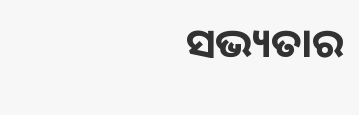ସଭ୍ୟତାର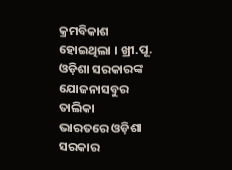କ୍ରମବିକାଶ ହୋଇଥିଲା । ଖ୍ରୀ.ପୂ.
ଓଡ଼ିଶା ସରକାରଙ୍କ ଯୋଜନାସବୁର ତାଲିକା
ଭାରତରେ ଓଡ଼ିଶା ସରକାର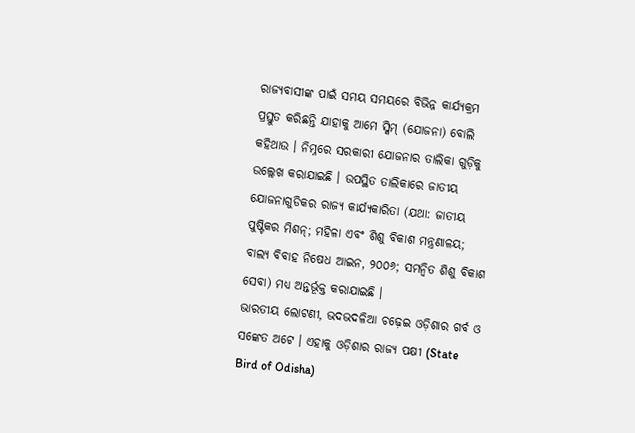ରାଜ୍ୟବାସୀଙ୍କ ପାଇଁ ସମୟ ସମୟରେ ବିଭିନ୍ନ କାର୍ଯ୍ୟକ୍ରମ ପ୍ରସ୍ତୁତ କରିଛନ୍ତି ଯାହାକୁ ଆମେ ସ୍କିମ୍ (ଯୋଜନା) ବୋଲି କହିଥାଉ । ନିମ୍ନରେ ସରକାରୀ ଯୋଜନାର ତାଲିକା ଗୁଡ଼ିକୁ ଉଲ୍ଲେଖ କରାଯାଇଛି । ଉପସ୍ଥିତ ତାଲିକାରେ ଜାତୀୟ ଯୋଜନାଗୁଡିକର ରାଜ୍ୟ କାର୍ଯ୍ୟକାରିତା (ଯଥା: ଜାତୀୟ ପୁଷ୍ଟିକର ମିଶନ୍; ମହିଳା ଏବଂ ଶିଶୁ ବିକାଶ ମନ୍ତ୍ରଣାଳୟ; ବାଲ୍ୟ ବିବାହ ନିଷେଧ ଆଇନ, ୨୦୦୬; ସମନ୍ୱିତ ଶିଶୁ ବିକାଶ ସେବା) ମଧ୍ୟ ଅନ୍ତର୍ଭୂକ୍ତ କରାଯାଇଛି ।
ଭାରତୀୟ ଲୋଟଣୀ, ଭଦଭଦଳିଆ ଚଢ଼େଇ ଓଡ଼ିଶାର ଗର୍ବ ଓ ସଙ୍କେତ ଅଟେ । ଏହାକୁ ଓଡ଼ିଶାର ରାଜ୍ୟ ପକ୍ଷୀ (State Bird of Odisha)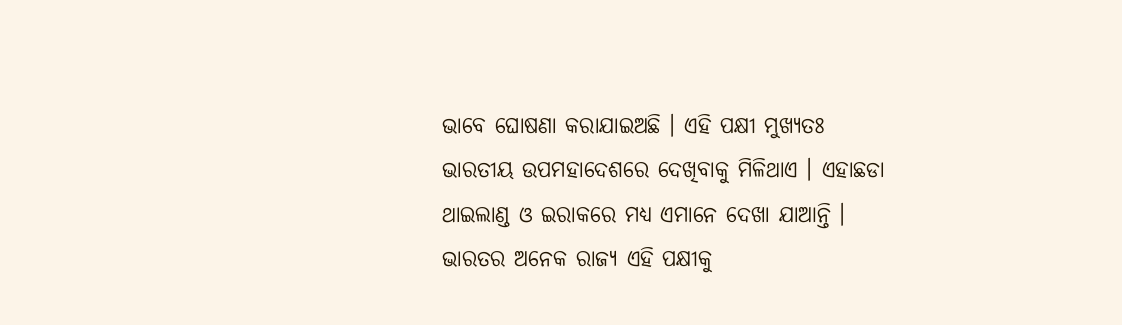ଭାବେ ଘୋଷଣା କରାଯାଇଅଛି । ଏହି ପକ୍ଷୀ ମୁଖ୍ୟତଃ ଭାରତୀୟ ଉପମହାଦେଶରେ ଦେଖିବାକୁ ମିଳିଥାଏ । ଏହାଛଡା ଥାଇଲାଣ୍ଡ ଓ ଇରାକରେ ମଧ୍ୟ ଏମାନେ ଦେଖା ଯାଆନ୍ତି । ଭାରତର ଅନେକ ରାଜ୍ୟ ଏହି ପକ୍ଷୀକୁ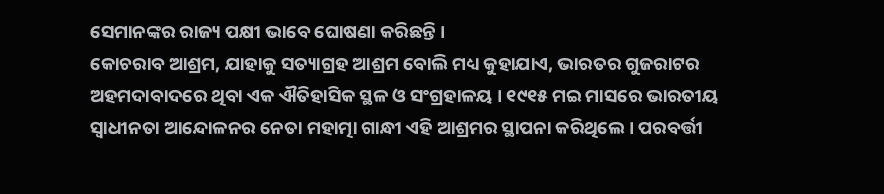ସେମାନଙ୍କର ରାଜ୍ୟ ପକ୍ଷୀ ଭାବେ ଘୋଷଣା କରିଛନ୍ତି ।
କୋଚରାବ ଆଶ୍ରମ, ଯାହାକୁ ସତ୍ୟାଗ୍ରହ ଆଶ୍ରମ ବୋଲି ମଧ୍ୟ କୁହାଯାଏ, ଭାରତର ଗୁଜରାଟର ଅହମଦାବାଦରେ ଥିବା ଏକ ଐତିହାସିକ ସ୍ଥଳ ଓ ସଂଗ୍ରହାଳୟ । ୧୯୧୫ ମଇ ମାସରେ ଭାରତୀୟ ସ୍ୱାଧୀନତା ଆନ୍ଦୋଳନର ନେତା ମହାତ୍ମା ଗାନ୍ଧୀ ଏହି ଆଶ୍ରମର ସ୍ଥାପନା କରିଥିଲେ । ପରବର୍ତ୍ତୀ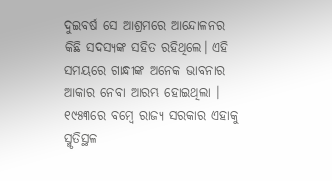ଦୁଇବର୍ଷ ସେ ଆଶ୍ରମରେ ଆନ୍ଦୋଳନର କିଛି ସଦସ୍ୟଙ୍କ ସହିତ ରହିଥିଲେ। ଏହି ସମୟରେ ଗାନ୍ଧୀଙ୍କ ଅନେକ ଭାବନାର ଆକାର ନେବା ଆରମ୍ଭ ହୋଇଥିଲା । ୧୯୫୩ରେ ବମ୍ବେ ରାଜ୍ୟ ସରକାର ଏହାକୁ ସ୍ମୃତିସ୍ଥଳ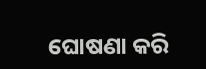ଘୋଷଣା କରି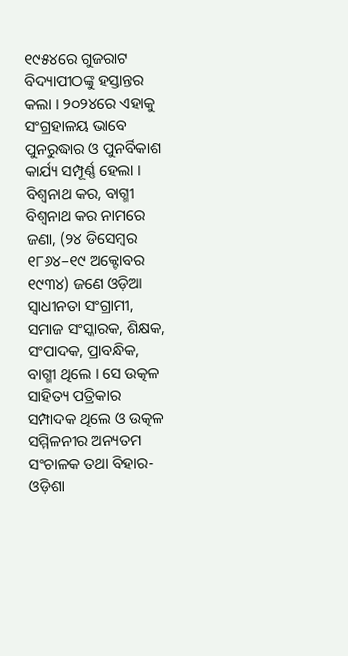୧୯୫୪ରେ ଗୁଜରାଟ ବିଦ୍ୟାପୀଠଙ୍କୁ ହସ୍ତାନ୍ତର କଲା । ୨୦୨୪ରେ ଏହାକୁ ସଂଗ୍ରହାଳୟ ଭାବେ ପୁନରୁଦ୍ଧାର ଓ ପୁନର୍ବିକାଶ କାର୍ଯ୍ୟ ସମ୍ପୂର୍ଣ୍ଣ ହେଲା ।
ବିଶ୍ୱନାଥ କର, ବାଗ୍ମୀ ବିଶ୍ୱନାଥ କର ନାମରେ ଜଣା, (୨୪ ଡିସେମ୍ବର ୧୮୬୪–୧୯ ଅକ୍ଟୋବର ୧୯୩୪) ଜଣେ ଓଡ଼ିଆ ସ୍ୱାଧୀନତା ସଂଗ୍ରାମୀ, ସମାଜ ସଂସ୍କାରକ, ଶିକ୍ଷକ, ସଂପାଦକ, ପ୍ରାବନ୍ଧିକ, ବାଗ୍ମୀ ଥିଲେ । ସେ ଉତ୍କଳ ସାହିତ୍ୟ ପତ୍ରିକାର ସମ୍ପାଦକ ଥିଲେ ଓ ଉତ୍କଳ ସମ୍ମିଳନୀର ଅନ୍ୟତମ ସଂଚାଳକ ତଥା ବିହାର-ଓଡ଼ିଶା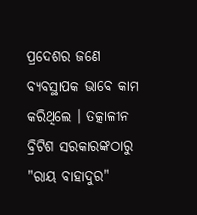ପ୍ରଦେଶର ଜଣେ ବ୍ୟବସ୍ଥାପକ ଭାବେ କାମ କରିଥିଲେ । ତତ୍କାଳୀନ ବ୍ରିଟିଶ ସରକାରଙ୍କଠାରୁ "ରାୟ ବାହାଦୁର"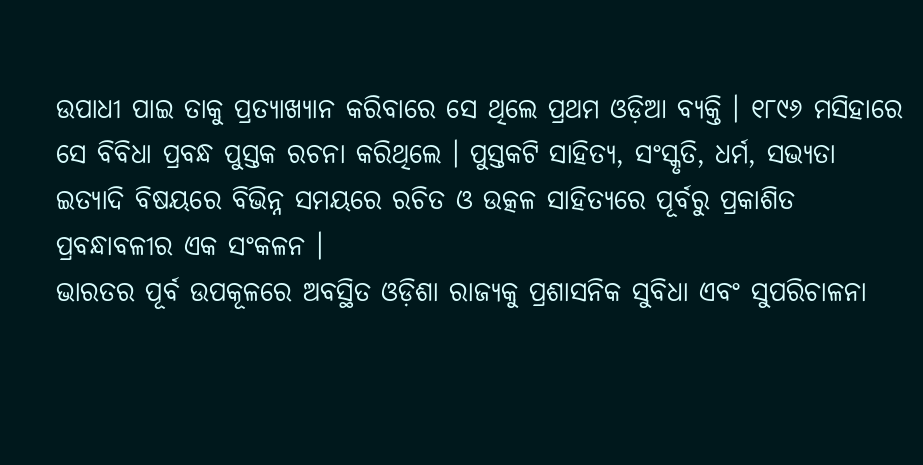ଉପାଧୀ ପାଇ ତାକୁ ପ୍ରତ୍ୟାଖ୍ୟାନ କରିବାରେ ସେ ଥିଲେ ପ୍ରଥମ ଓଡ଼ିଆ ବ୍ୟକ୍ତି । ୧୮୯୬ ମସିହାରେ ସେ ବିବିଧା ପ୍ରବନ୍ଧ ପୁସ୍ତକ ରଚନା କରିଥିଲେ । ପୁସ୍ତକଟି ସାହିତ୍ୟ, ସଂସ୍କୃତି, ଧର୍ମ, ସଭ୍ୟତା ଇତ୍ୟାଦି ବିଷୟରେ ବିଭିନ୍ନ ସମୟରେ ରଚିତ ଓ ଉତ୍କଳ ସାହିତ୍ୟରେ ପୂର୍ବରୁ ପ୍ରକାଶିତ ପ୍ରବନ୍ଧାବଳୀର ଏକ ସଂକଳନ ।
ଭାରତର ପୂର୍ବ ଉପକୂଳରେ ଅବସ୍ଥିତ ଓଡ଼ିଶା ରାଜ୍ୟକୁ ପ୍ରଶାସନିକ ସୁବିଧା ଏବଂ ସୁପରିଚାଳନା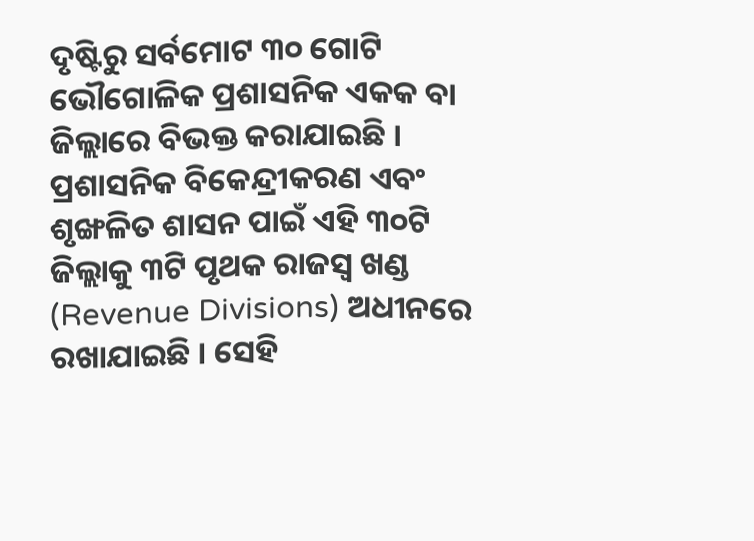ଦୃଷ୍ଟିରୁ ସର୍ବମୋଟ ୩୦ ଗୋଟି ଭୌଗୋଳିକ ପ୍ରଶାସନିକ ଏକକ ବା ଜିଲ୍ଲାରେ ବିଭକ୍ତ କରାଯାଇଛି । ପ୍ରଶାସନିକ ବିକେନ୍ଦ୍ରୀକରଣ ଏବଂ ଶୃଙ୍ଖଳିତ ଶାସନ ପାଇଁ ଏହି ୩୦ଟି ଜିଲ୍ଲାକୁ ୩ଟି ପୃଥକ ରାଜସ୍ୱ ଖଣ୍ଡ (Revenue Divisions) ଅଧୀନରେ ରଖାଯାଇଛି । ସେହି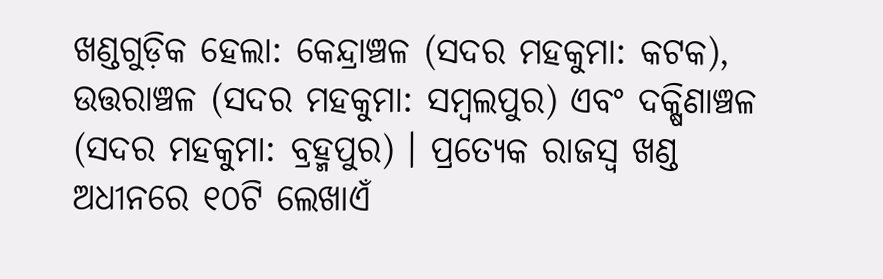ଖଣ୍ଡଗୁଡ଼ିକ ହେଲା: କେନ୍ଦ୍ରାଞ୍ଚଳ (ସଦର ମହକୁମା: କଟକ), ଉତ୍ତରାଞ୍ଚଳ (ସଦର ମହକୁମା: ସମ୍ବଲପୁର) ଏବଂ ଦକ୍ଷିଣାଞ୍ଚଳ (ସଦର ମହକୁମା: ବ୍ରହ୍ମପୁର) । ପ୍ରତ୍ୟେକ ରାଜସ୍ୱ ଖଣ୍ଡ ଅଧୀନରେ ୧୦ଟି ଲେଖାଏଁ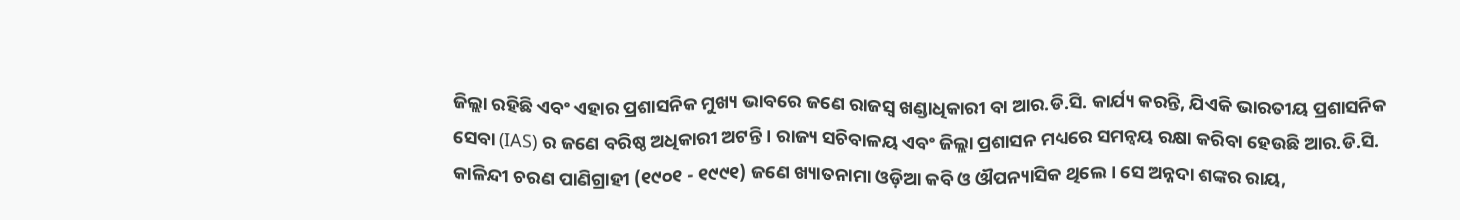ଜିଲ୍ଲା ରହିଛି ଏବଂ ଏହାର ପ୍ରଶାସନିକ ମୁଖ୍ୟ ଭାବରେ ଜଣେ ରାଜସ୍ୱ ଖଣ୍ଡାଧିକାରୀ ବା ଆର.ଡି.ସି. କାର୍ଯ୍ୟ କରନ୍ତି, ଯିଏକି ଭାରତୀୟ ପ୍ରଶାସନିକ ସେବା (IAS) ର ଜଣେ ବରିଷ୍ଠ ଅଧିକାରୀ ଅଟନ୍ତି । ରାଜ୍ୟ ସଚିବାଳୟ ଏବଂ ଜିଲ୍ଲା ପ୍ରଶାସନ ମଧ୍ୟରେ ସମନ୍ୱୟ ରକ୍ଷା କରିବା ହେଉଛି ଆର.ଡି.ସି.
କାଳିନ୍ଦୀ ଚରଣ ପାଣିଗ୍ରାହୀ (୧୯୦୧ - ୧୯୯୧) ଜଣେ ଖ୍ୟାତନାମା ଓଡ଼ିଆ କବି ଓ ଔପନ୍ୟାସିକ ଥିଲେ । ସେ ଅନ୍ନଦା ଶଙ୍କର ରାୟ,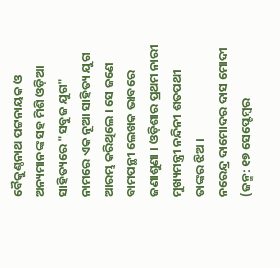ବୈକୁଣ୍ଠନାଥ ପଟ୍ଟନାୟକ ଓ ଅନ୍ୟମାନଙ୍କ ସହ ମିଶି ଓଡ଼ିଆ ସାହିତ୍ୟରେ "ସବୁଜ ଯୁଗ" ନାମରେ ଏକ ନୂଆ ସାହିତ୍ୟ ଯୁଗ ଆରମ୍ଭ କରିଥିଲେ । ସେ ଜଣେ ବାମପନ୍ଥୀ ଲେଖକ ଭାବରେ ଜଣାଶୁଣା । ଓଡ଼ିଶାର ପ୍ରଥମ ନାରୀ ମୁଖ୍ୟମନ୍ତ୍ରୀ ନନ୍ଦିନୀ ଶତପଥୀ ତାଙ୍କର ଝିଅ ।
ନରେନ୍ଦ୍ର ଦାମୋଦର ଦାସ ମୋଦୀ (ଜନ୍ମ: ୧୭ ସେପ୍ଟେମ୍ବର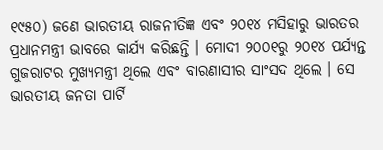୧୯୫୦) ଜଣେ ଭାରତୀୟ ରାଜନୀତିଜ୍ଞ ଏବଂ ୨୦୧୪ ମସିହାରୁ ଭାରତର ପ୍ରଧାନମନ୍ତ୍ରୀ ଭାବରେ କାର୍ଯ୍ୟ କରିଛନ୍ତି । ମୋଦୀ ୨୦୦୧ରୁ ୨୦୧୪ ପର୍ଯ୍ୟନ୍ତ ଗୁଜରାଟର ମୁଖ୍ୟମନ୍ତ୍ରୀ ଥିଲେ ଏବଂ ବାରଣାସୀର ସାଂସଦ ଥିଲେ । ସେ ଭାରତୀୟ ଜନତା ପାର୍ଟି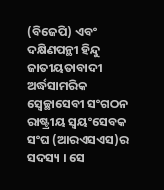(ବିଜେପି) ଏବଂ ଦକ୍ଷିଣପନ୍ଥୀ ହିନ୍ଦୁ ଜାତୀୟତାବାଦୀ ଅର୍ଦ୍ଧସାମରିକ ସ୍ୱେଚ୍ଛାସେବୀ ସଂଗଠନ ରାଷ୍ଟ୍ରୀୟ ସ୍ୱୟଂସେବକ ସଂଘ (ଆରଏସଏସ)ର ସଦସ୍ୟ । ସେ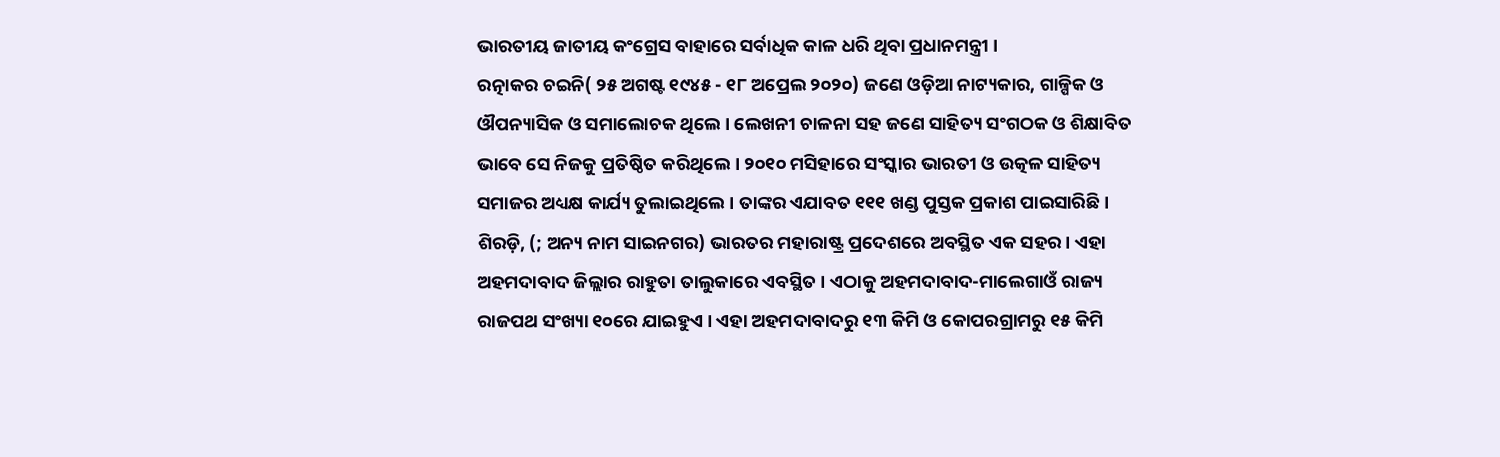ଭାରତୀୟ ଜାତୀୟ କଂଗ୍ରେସ ବାହାରେ ସର୍ବାଧିକ କାଳ ଧରି ଥିବା ପ୍ରଧାନମନ୍ତ୍ରୀ ।
ରତ୍ନାକର ଚଇନି( ୨୫ ଅଗଷ୍ଟ ୧୯୪୫ - ୧୮ ଅପ୍ରେଲ ୨୦୨୦) ଜଣେ ଓଡ଼ିଆ ନାଟ୍ୟକାର, ଗାଳ୍ପିକ ଓ ଔପନ୍ୟାସିକ ଓ ସମାଲୋଚକ ଥିଲେ । ଲେଖନୀ ଚାଳନା ସହ ଜଣେ ସାହିତ୍ୟ ସଂଗଠକ ଓ ଶିକ୍ଷାବିତ ଭାବେ ସେ ନିଜକୁ ପ୍ରତିଷ୍ଠିତ କରିଥିଲେ । ୨୦୧୦ ମସିହାରେ ସଂସ୍କାର ଭାରତୀ ଓ ଉତ୍କଳ ସାହିତ୍ୟ ସମାଜର ଅଧ୍ୟକ୍ଷ କାର୍ଯ୍ୟ ତୁଲାଇଥିଲେ । ତାଙ୍କର ଏଯାବତ ୧୧୧ ଖଣ୍ଡ ପୁସ୍ତକ ପ୍ରକାଶ ପାଇସାରିଛି ।
ଶିରଡ଼ି, (; ଅନ୍ୟ ନାମ ସାଇନଗର) ଭାରତର ମହାରାଷ୍ଟ୍ର ପ୍ରଦେଶରେ ଅବସ୍ଥିତ ଏକ ସହର । ଏହା ଅହମଦାବାଦ ଜିଲ୍ଲାର ରାହୁତା ତାଲୁକାରେ ଏବସ୍ଥିତ । ଏଠାକୁ ଅହମଦାବାଦ-ମାଲେଗାଓଁ ରାଜ୍ୟ ରାଜପଥ ସଂଖ୍ୟା ୧୦ରେ ଯାଇହୁଏ । ଏହା ଅହମଦାବାଦରୁ ୧୩ କିମି ଓ କୋପରଗ୍ରାମରୁ ୧୫ କିମି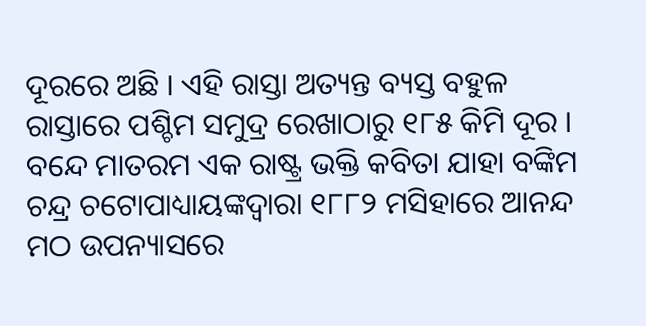ଦୂରରେ ଅଛି । ଏହି ରାସ୍ତା ଅତ୍ୟନ୍ତ ବ୍ୟସ୍ତ ବହୁଳ ରାସ୍ତାରେ ପଶ୍ଚିମ ସମୁଦ୍ର ରେଖାଠାରୁ ୧୮୫ କିମି ଦୂର ।
ବନ୍ଦେ ମାତରମ ଏକ ରାଷ୍ଟ୍ର ଭକ୍ତି କବିତା ଯାହା ବଙ୍କିମ ଚନ୍ଦ୍ର ଚଟୋପାଧ୍ୟାୟଙ୍କଦ୍ୱାରା ୧୮୮୨ ମସିହାରେ ଆନନ୍ଦ ମଠ ଉପନ୍ୟାସରେ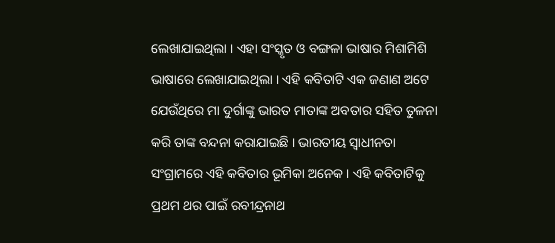ଲେଖାଯାଇଥିଲା । ଏହା ସଂସ୍କୃତ ଓ ବଙ୍ଗଳା ଭାଷାର ମିଶାମିଶି ଭାଷାରେ ଲେଖାଯାଇଥିଲା । ଏହି କବିତାଟି ଏକ ଜଣାଣ ଅଟେ ଯେଉଁଥିରେ ମା ଦୁର୍ଗାଙ୍କୁ ଭାରତ ମାତାଙ୍କ ଅବତାର ସହିତ ତୁଳନା କରି ତାଙ୍କ ବନ୍ଦନା କରାଯାଇଛି । ଭାରତୀୟ ସ୍ୱାଧୀନତା ସଂଗ୍ରାମରେ ଏହି କବିତାର ଭୂମିକା ଅନେକ । ଏହି କବିତାଟିକୁ ପ୍ରଥମ ଥର ପାଇଁ ରବୀନ୍ଦ୍ରନାଥ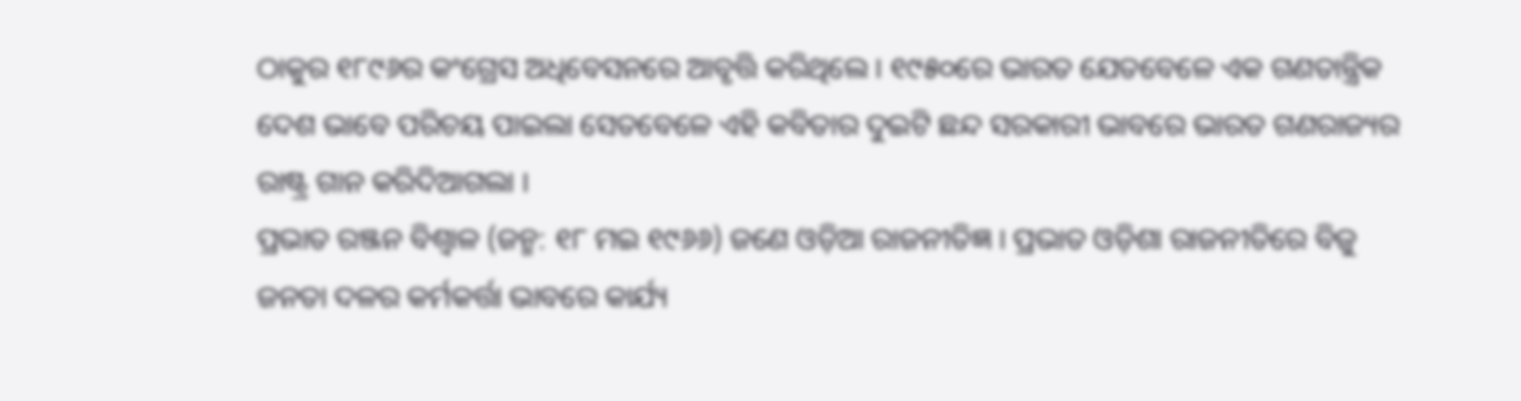ଠାକୁର ୧୮୯୬ର କଂଗ୍ରେସ ଅଧିବେସନରେ ଆବୃତ୍ତି କରିଥିଲେ । ୧୯୫୦ରେ ଭାରତ ଯେତବେଳେ ଏକ ଗଣତାନ୍ତ୍ରିକ ଦେଶ ଭାବେ ପରିଚୟ ପାଇଲା ସେତବେଳେ ଏହି କବିତାର ଦୁଇଟି ଛନ୍ଦ ସରକାରୀ ଭାବରେ ଭାରତ ଗଣରାଜ୍ୟର ରାଷ୍ଟ୍ର ଗାନ କରିଦିଆଗଲା ।
ପ୍ରଭାତ ରଞ୍ଜନ ବିଶ୍ୱାଳ (ଜନ୍ମ: ୧୮ ମଇ ୧୯୬୬) ଜଣେ ଓଡ଼ିଆ ରାଜନୀତିଜ୍ଞ । ପ୍ରଭାତ ଓଡ଼ିଶା ରାଜନୀତିରେ ବିଜୁ ଜନତା ଦଳର କର୍ମକର୍ତ୍ତା ଭାବରେ କାର୍ଯ୍ୟ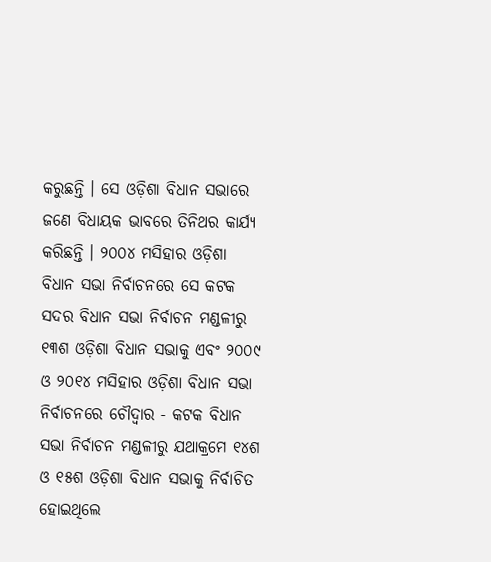କରୁଛନ୍ତି । ସେ ଓଡ଼ିଶା ବିଧାନ ସଭାରେ ଜଣେ ବିଧାୟକ ଭାବରେ ତିନିଥର କାର୍ଯ୍ୟ କରିଛନ୍ତି । ୨୦୦୪ ମସିହାର ଓଡ଼ିଶା ବିଧାନ ସଭା ନିର୍ବାଚନରେ ସେ କଟକ ସଦର ବିଧାନ ସଭା ନିର୍ବାଚନ ମଣ୍ଡଳୀରୁ ୧୩ଶ ଓଡ଼ିଶା ବିଧାନ ସଭାକୁ ଏବଂ ୨୦୦୯ ଓ ୨୦୧୪ ମସିହାର ଓଡ଼ିଶା ବିଧାନ ସଭା ନିର୍ବାଚନରେ ଚୌଦ୍ୱାର - କଟକ ବିଧାନ ସଭା ନିର୍ବାଚନ ମଣ୍ଡଳୀରୁ ଯଥାକ୍ରମେ ୧୪ଶ ଓ ୧୫ଶ ଓଡ଼ିଶା ବିଧାନ ସଭାକୁ ନିର୍ବାଚିତ ହୋଇଥିଲେ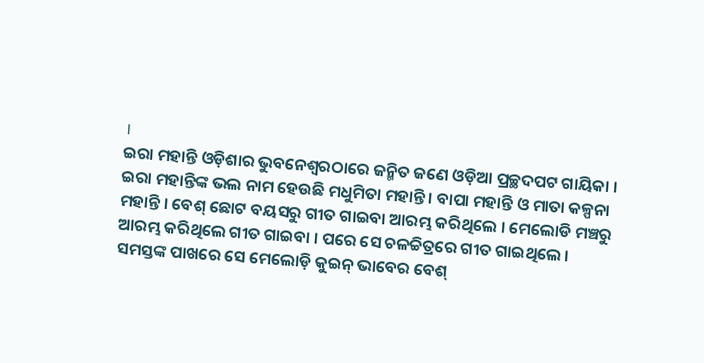।
ଇରା ମହାନ୍ତି ଓଡ଼ିଶାର ଭୁବନେଶ୍ୱରଠାରେ ଜନ୍ମିତ ଜଣେ ଓଡ଼ିଆ ପ୍ରଚ୍ଛଦପଟ ଗାୟିକା । ଇରା ମହାନ୍ତିଙ୍କ ଭଲ ନାମ ହେଉଛି ମଧୁମିତା ମହାନ୍ତି । ବାପା ମହାନ୍ତି ଓ ମାତା କଳ୍ପନା ମହାନ୍ତି । ବେଶ୍ ଛୋଟ ବୟସରୁ ଗୀତ ଗାଇବା ଆରମ୍ଭ କରିଥିଲେ । ମେଲୋଡି ମଞ୍ଚରୁ ଆରମ୍ଭ କରିଥିଲେ ଗୀତ ଗାଇବା । ପରେ ସେ ଚଳଚ୍ଚିତ୍ରରେ ଗୀତ ଗାଇଥିଲେ । ସମସ୍ତଙ୍କ ପାଖରେ ସେ ମେଲୋଡ଼ି କୁଇନ୍ ଭାବେର ବେଶ୍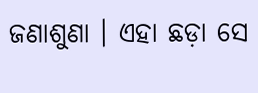ଜଣାଶୁଣା । ଏହା ଛଡ଼ା ସେ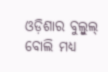ଓଡ଼ିଶାର ବୁଲ୍ବୁଲ୍ ବୋଲି ମଧ୍ୟ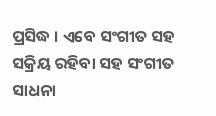ପ୍ରସିଦ୍ଧ । ଏବେ ସଂଗୀତ ସହ ସକ୍ରିୟ ରହିବା ସହ ସଂଗୀତ ସାଧନା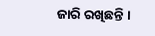ଜାରି ରଖିଛନ୍ତି ।